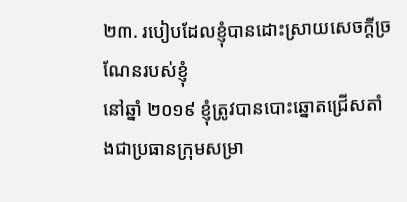២៣. របៀបដែលខ្ញុំបានដោះស្រាយសេចក្តីច្រណែនរបស់ខ្ញុំ
នៅឆ្នាំ ២០១៩ ខ្ញុំត្រូវបានបោះឆ្នោតជ្រើសតាំងជាប្រធានក្រុមសម្រា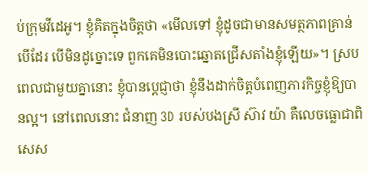ប់ក្រុមវីដេអូ។ ខ្ញុំគិតក្នុងចិត្តថា «មើលទៅ ខ្ញុំដូចជាមានសមត្ថភាពគ្រាន់បើដែរ បើមិនដូច្នោះទេ ពួកគេមិនបោះឆ្នោតជ្រើសតាំងខ្ញុំឡើយ»។ ស្របពេលជាមួយគ្នានោះ ខ្ញុំបានប្ដេជ្ញាថា ខ្ញុំនឹងដាក់ចិត្តបំពេញភារកិច្ចខ្ញុំឱ្យបានល្អ។ នៅពេលនោះ ជំនាញ 3D របស់បងស្រី ស៊ាវ យ៉ា គឺលេចធ្លោជាពិសេស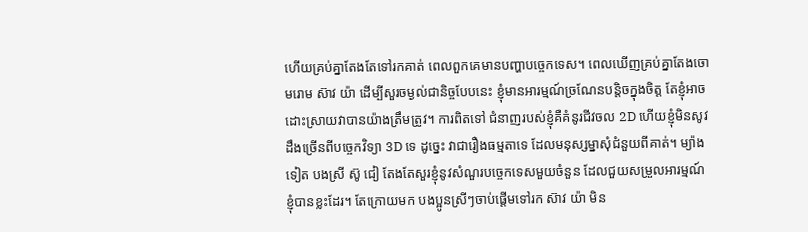ហើយគ្រប់គ្នាតែងតែទៅរកគាត់ ពេលពួកគេមានបញ្ហាបច្ចេកទេស។ ពេលឃើញគ្រប់គ្នាតែងចោមរោម ស៊ាវ យ៉ា ដើម្បីសួរចម្ងល់ជានិច្ចបែបនេះ ខ្ញុំមានអារម្មណ៍ច្រណែនបន្តិចក្នុងចិត្ត តែខ្ញុំអាចដោះស្រាយវាបានយ៉ាងត្រឹមត្រូវ។ ការពិតទៅ ជំនាញរបស់ខ្ញុំគឺគំនូរជីវចល 2D ហើយខ្ញុំមិនសូវដឹងច្រើនពីបច្ចេកវិទ្យា 3D ទេ ដូច្នេះ វាជារឿងធម្មតាទេ ដែលមនុស្សម្នាសុំជំនួយពីគាត់។ ម្យ៉ាងទៀត បងស្រី ស៊ូ ជៀ តែងតែសួរខ្ញុំនូវសំណួរបច្ចេកទេសមួយចំនួន ដែលជួយសម្រួលអារម្មណ៍ខ្ញុំបានខ្លះដែរ។ តែក្រោយមក បងប្អូនស្រីៗចាប់ផ្ដើមទៅរក ស៊ាវ យ៉ា មិន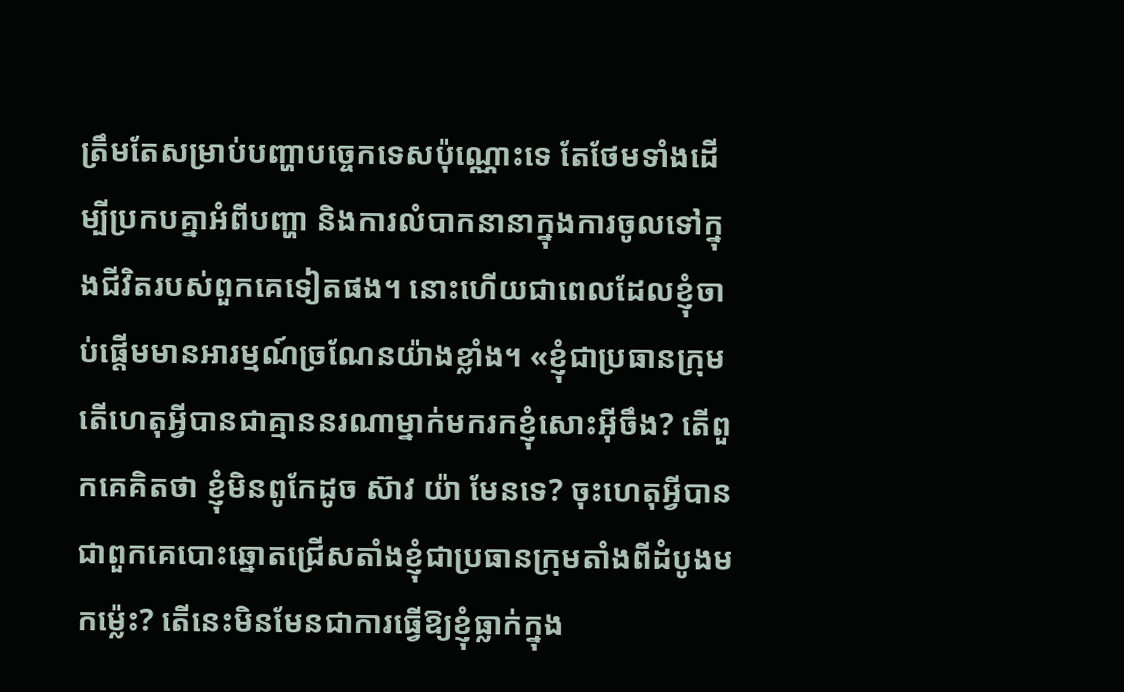ត្រឹមតែសម្រាប់បញ្ហាបច្ចេកទេសប៉ុណ្ណោះទេ តែថែមទាំងដើម្បីប្រកបគ្នាអំពីបញ្ហា និងការលំបាកនានាក្នុងការចូលទៅក្នុងជីវិតរបស់ពួកគេទៀតផង។ នោះហើយជាពេលដែលខ្ញុំចាប់ផ្ដើមមានអារម្មណ៍ច្រណែនយ៉ាងខ្លាំង។ «ខ្ញុំជាប្រធានក្រុម តើហេតុអ្វីបានជាគ្មាននរណាម្នាក់មករកខ្ញុំសោះអ៊ីចឹង? តើពួកគេគិតថា ខ្ញុំមិនពូកែដូច ស៊ាវ យ៉ា មែនទេ? ចុះហេតុអ្វីបានជាពួកគេបោះឆ្នោតជ្រើសតាំងខ្ញុំជាប្រធានក្រុមតាំងពីដំបូងមកម្ល៉េះ? តើនេះមិនមែនជាការធ្វើឱ្យខ្ញុំធ្លាក់ក្នុង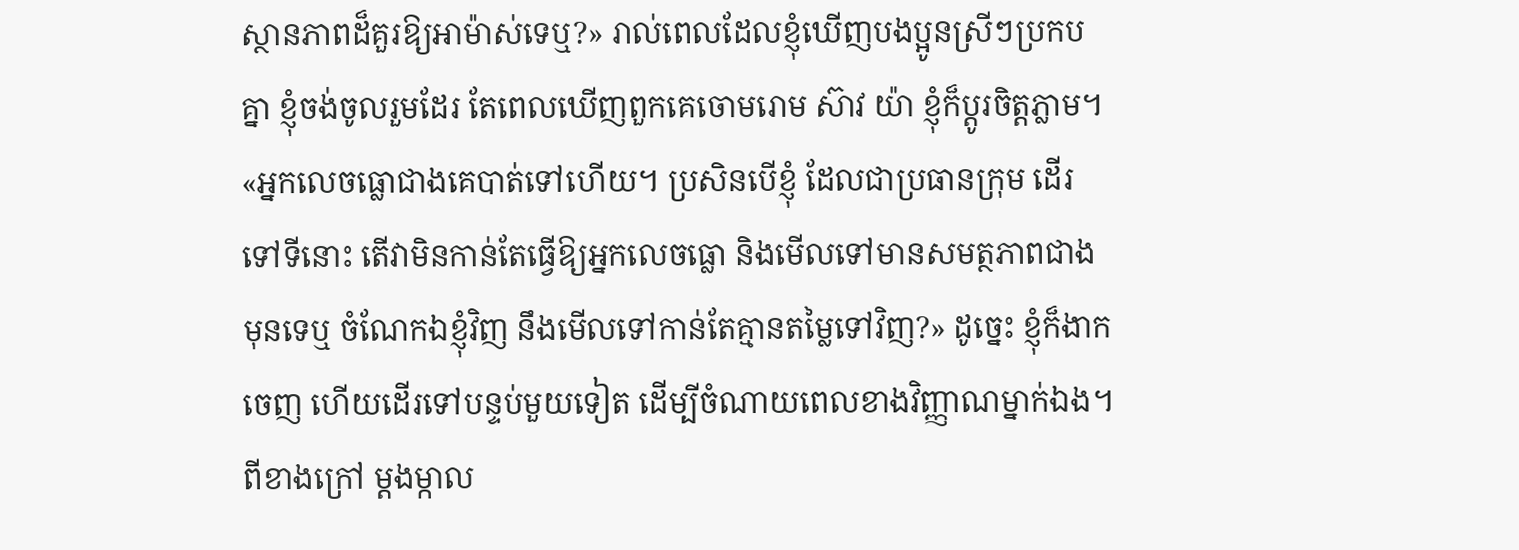ស្ថានភាពដ៏គួរឱ្យអាម៉ាស់ទេឬ?» រាល់ពេលដែលខ្ញុំឃើញបងប្អូនស្រីៗប្រកបគ្នា ខ្ញុំចង់ចូលរួមដែរ តែពេលឃើញពួកគេចោមរោម ស៊ាវ យ៉ា ខ្ញុំក៏ប្ដូរចិត្តភ្លាម។ «អ្នកលេចធ្លោជាងគេបាត់ទៅហើយ។ ប្រសិនបើខ្ញុំ ដែលជាប្រធានក្រុម ដើរទៅទីនោះ តើវាមិនកាន់តែធ្វើឱ្យអ្នកលេចធ្លោ និងមើលទៅមានសមត្ថភាពជាងមុនទេឬ ចំណែកឯខ្ញុំវិញ នឹងមើលទៅកាន់តែគ្មានតម្លៃទៅវិញ?» ដូច្នេះ ខ្ញុំក៏ងាកចេញ ហើយដើរទៅបន្ទប់មួយទៀត ដើម្បីចំណាយពេលខាងវិញ្ញាណម្នាក់ឯង។ ពីខាងក្រៅ ម្ដងម្កាល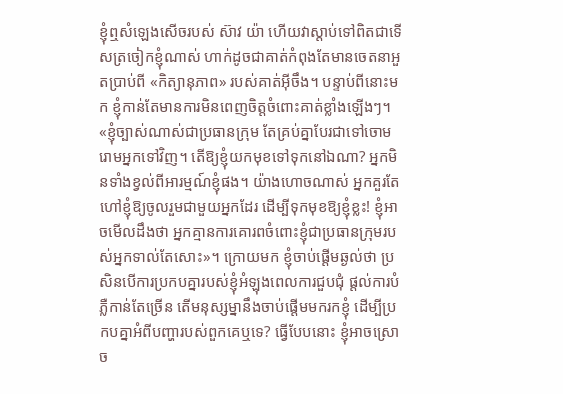ខ្ញុំឮសំឡេងសើចរបស់ ស៊ាវ យ៉ា ហើយវាស្ដាប់ទៅពិតជាទើសត្រចៀកខ្ញុំណាស់ ហាក់ដូចជាគាត់កំពុងតែមានចេតនាអួតប្រាប់ពី «កិត្យានុភាព» របស់គាត់អ៊ីចឹង។ បន្ទាប់ពីនោះមក ខ្ញុំកាន់តែមានការមិនពេញចិត្តចំពោះគាត់ខ្លាំងឡើងៗ។ «ខ្ញុំច្បាស់ណាស់ជាប្រធានក្រុម តែគ្រប់គ្នាបែរជាទៅចោមរោមអ្នកទៅវិញ។ តើឱ្យខ្ញុំយកមុខទៅទុកនៅឯណា? អ្នកមិនទាំងខ្វល់ពីអារម្មណ៍ខ្ញុំផង។ យ៉ាងហោចណាស់ អ្នកគួរតែហៅខ្ញុំឱ្យចូលរួមជាមួយអ្នកដែរ ដើម្បីទុកមុខឱ្យខ្ញុំខ្លះ! ខ្ញុំអាចមើលដឹងថា អ្នកគ្មានការគោរពចំពោះខ្ញុំជាប្រធានក្រុមរបស់អ្នកទាល់តែសោះ»។ ក្រោយមក ខ្ញុំចាប់ផ្ដើមឆ្ងល់ថា ប្រសិនបើការប្រកបគ្នារបស់ខ្ញុំអំឡុងពេលការជួបជុំ ផ្តល់ការបំភ្លឺកាន់តែច្រើន តើមនុស្សម្នានឹងចាប់ផ្ដើមមករកខ្ញុំ ដើម្បីប្រកបគ្នាអំពីបញ្ហារបស់ពួកគេឬទេ? ធ្វើបែបនោះ ខ្ញុំអាចស្រោច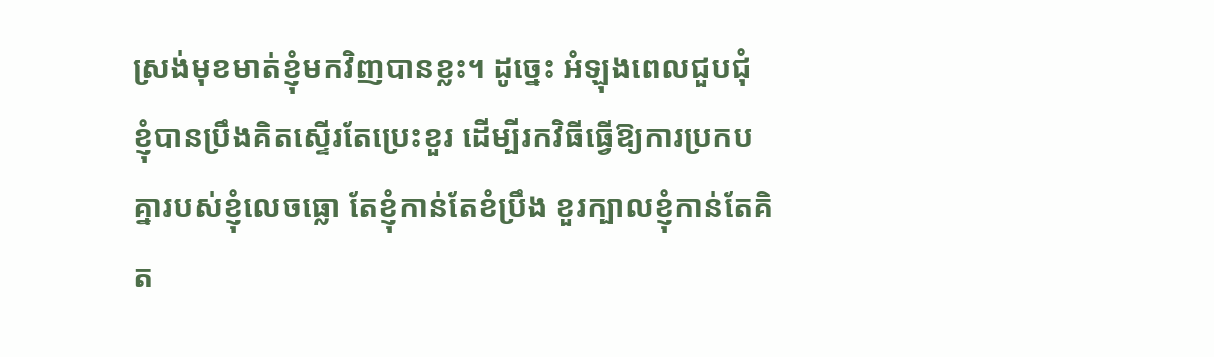ស្រង់មុខមាត់ខ្ញុំមកវិញបានខ្លះ។ ដូច្នេះ អំឡុងពេលជួបជុំ ខ្ញុំបានប្រឹងគិតស្ទើរតែប្រេះខួរ ដើម្បីរកវិធីធ្វើឱ្យការប្រកបគ្នារបស់ខ្ញុំលេចធ្លោ តែខ្ញុំកាន់តែខំប្រឹង ខួរក្បាលខ្ញុំកាន់តែគិត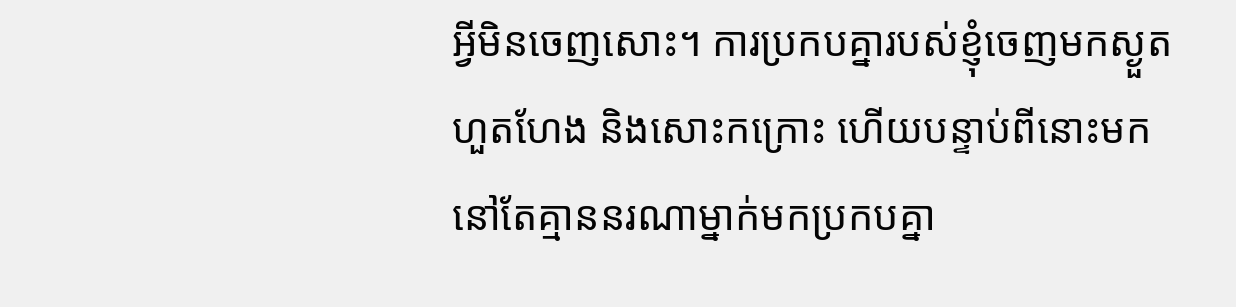អ្វីមិនចេញសោះ។ ការប្រកបគ្នារបស់ខ្ញុំចេញមកស្ងួតហួតហែង និងសោះកក្រោះ ហើយបន្ទាប់ពីនោះមក នៅតែគ្មាននរណាម្នាក់មកប្រកបគ្នា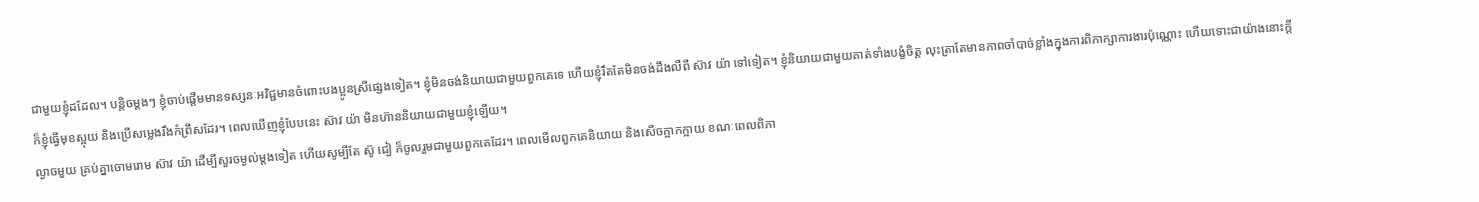ជាមួយខ្ញុំដដែល។ បន្ដិចម្ដងៗ ខ្ញុំចាប់ផ្ដើមមានទស្សនៈអវិជ្ជមានចំពោះបងប្អូនស្រីផ្សេងទៀត។ ខ្ញុំមិនចង់និយាយជាមួយពួកគេទេ ហើយខ្ញុំរឹតតែមិនចង់ដឹងលឺពី ស៊ាវ យ៉ា ទៅទៀត។ ខ្ញុំនិយាយជាមួយគាត់ទាំងបង្ខំចិត្ត លុះត្រាតែមានភាពចាំបាច់ខ្លាំងក្នុងការពិភាក្សាការងារប៉ុណ្ណោះ ហើយទោះជាយ៉ាងនោះក្ដី ក៏ខ្ញុំធ្វើមុខស្អុយ និងប្រើសម្លេងរឹងកំព្រឹសដែរ។ ពេលឃើញខ្ញុំបែបនេះ ស៊ាវ យ៉ា មិនហ៊ាននិយាយជាមួយខ្ញុំឡើយ។
ល្ងាចមួយ គ្រប់គ្នាចោមរោម ស៊ាវ យ៉ា ដើម្បីសួរចម្ងល់ម្ដងទៀត ហើយសូម្បីតែ ស៊ូ ជៀ ក៏ចូលរួមជាមួយពួកគេដែរ។ ពេលមើលពួកគេនិយាយ និងសើចក្អាកក្អាយ ខណៈពេលពិភា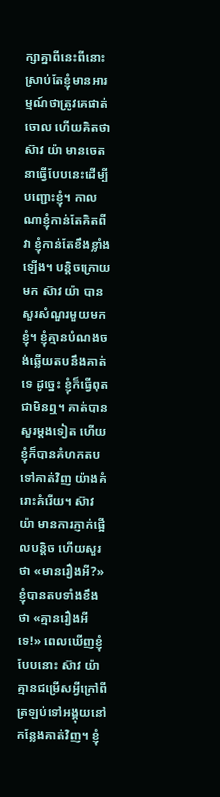ក្សាគ្នាពីនេះពីនោះ ស្រាប់តែខ្ញុំមានអារម្មណ៍ថាត្រូវគេផាត់ចោល ហើយគិតថា ស៊ាវ យ៉ា មានចេតនាធ្វើបែបនេះដើម្បីបញ្ជោះខ្ញុំ។ កាលណាខ្ញុំកាន់តែគិតពីវា ខ្ញុំកាន់តែខឹងខ្លាំងឡើង។ បន្តិចក្រោយមក ស៊ាវ យ៉ា បានសួរសំណួរមួយមកខ្ញុំ។ ខ្ញុំគ្មានបំណងចង់ឆ្លើយតបនឹងគាត់ទេ ដូច្នេះ ខ្ញុំក៏ធ្វើពុតជាមិនឮ។ គាត់បានសួរម្ដងទៀត ហើយខ្ញុំក៏បានគំហកតបទៅគាត់វិញ យ៉ាងគំរោះគំរើយ។ ស៊ាវ យ៉ា មានការភ្ញាក់ផ្អើលបន្តិច ហើយសួរថា «មានរឿងអី?» ខ្ញុំបានតបទាំងខឹងថា «គ្មានរឿងអីទេ!» ពេលឃើញខ្ញុំបែបនោះ ស៊ាវ យ៉ា គ្មានជម្រើសអ្វីក្រៅពីត្រឡប់ទៅអង្គុយនៅកន្លែងគាត់វិញ។ ខ្ញុំ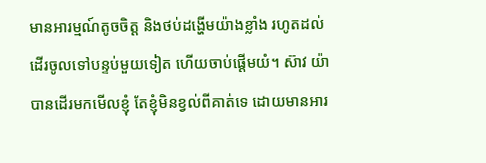មានអារម្មណ៍តូចចិត្ត និងថប់ដង្ហើមយ៉ាងខ្លាំង រហូតដល់ដើរចូលទៅបន្ទប់មួយទៀត ហើយចាប់ផ្ដើមយំ។ ស៊ាវ យ៉ា បានដើរមកមើលខ្ញុំ តែខ្ញុំមិនខ្វល់ពីគាត់ទេ ដោយមានអារ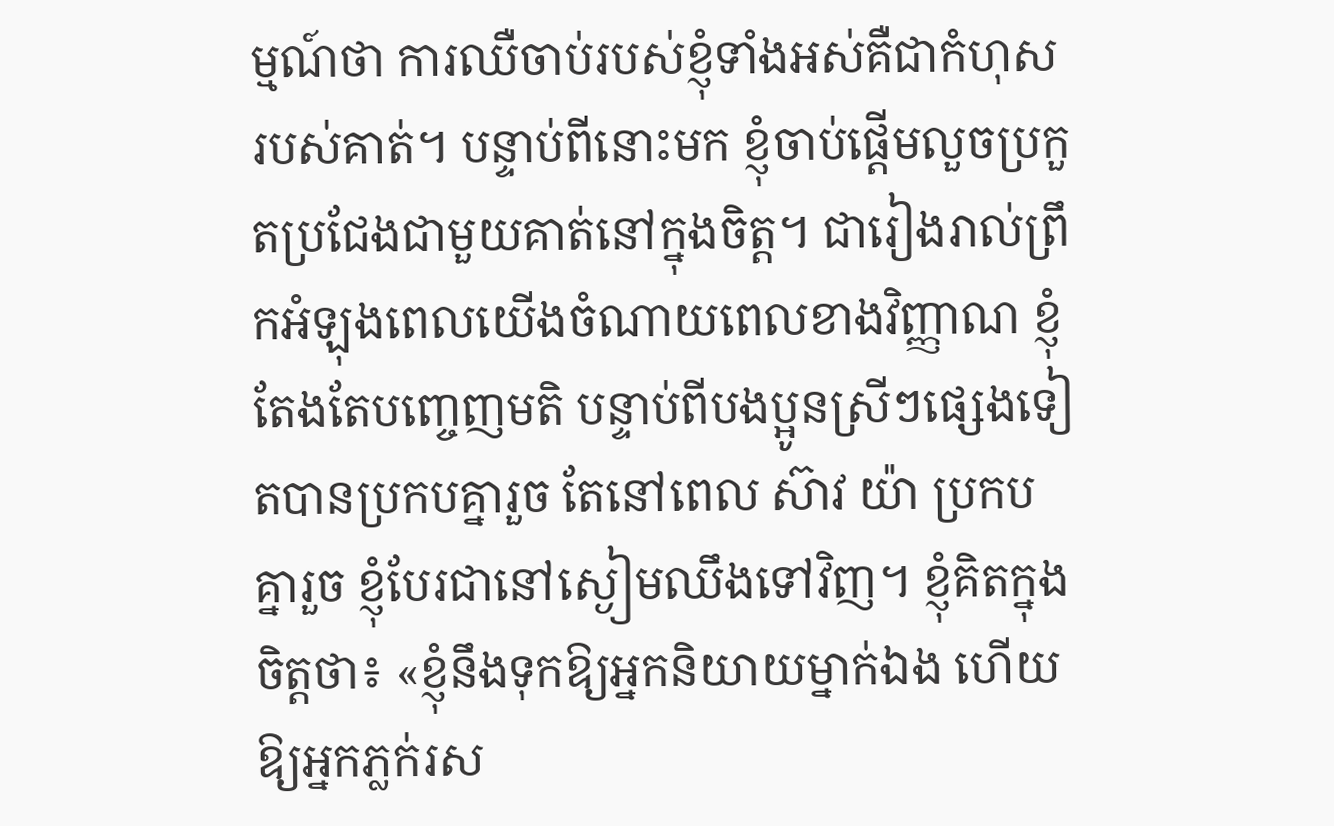ម្មណ៍ថា ការឈឺចាប់របស់ខ្ញុំទាំងអស់គឺជាកំហុសរបស់គាត់។ បន្ទាប់ពីនោះមក ខ្ញុំចាប់ផ្ដើមលួចប្រកួតប្រជែងជាមួយគាត់នៅក្នុងចិត្ត។ ជារៀងរាល់ព្រឹកអំឡុងពេលយើងចំណាយពេលខាងវិញ្ញាណ ខ្ញុំតែងតែបញ្ចេញមតិ បន្ទាប់ពីបងប្អូនស្រីៗផ្សេងទៀតបានប្រកបគ្នារួច តែនៅពេល ស៊ាវ យ៉ា ប្រកបគ្នារួច ខ្ញុំបែរជានៅស្ងៀមឈឹងទៅវិញ។ ខ្ញុំគិតក្នុងចិត្តថា៖ «ខ្ញុំនឹងទុកឱ្យអ្នកនិយាយម្នាក់ឯង ហើយឱ្យអ្នកភ្លក់រស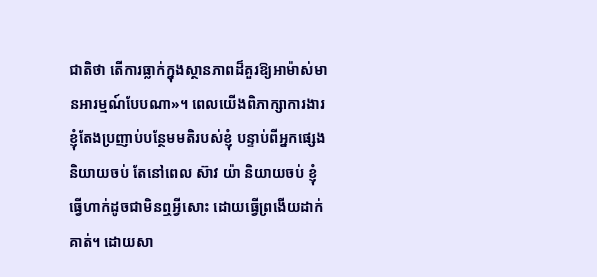ជាតិថា តើការធ្លាក់ក្នុងស្ថានភាពដ៏គួរឱ្យអាម៉ាស់មានអារម្មណ៍បែបណា»។ ពេលយើងពិភាក្សាការងារ ខ្ញុំតែងប្រញាប់បន្ថែមមតិរបស់ខ្ញុំ បន្ទាប់ពីអ្នកផ្សេងនិយាយចប់ តែនៅពេល ស៊ាវ យ៉ា និយាយចប់ ខ្ញុំធ្វើហាក់ដូចជាមិនឮអ្វីសោះ ដោយធ្វើព្រងើយដាក់គាត់។ ដោយសា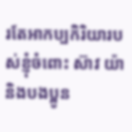រតែអាកប្បកិរិយារបស់ខ្ញុំចំពោះ ស៊ាវ យ៉ា និងបងប្អូន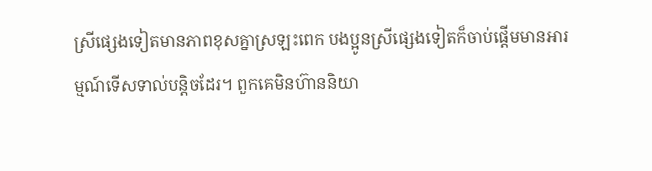ស្រីផ្សេងទៀតមានភាពខុសគ្នាស្រឡះពេក បងប្អូនស្រីផ្សេងទៀតក៏ចាប់ផ្តើមមានអារម្មណ៍ទើសទាល់បន្តិចដែរ។ ពួកគេមិនហ៊ាននិយា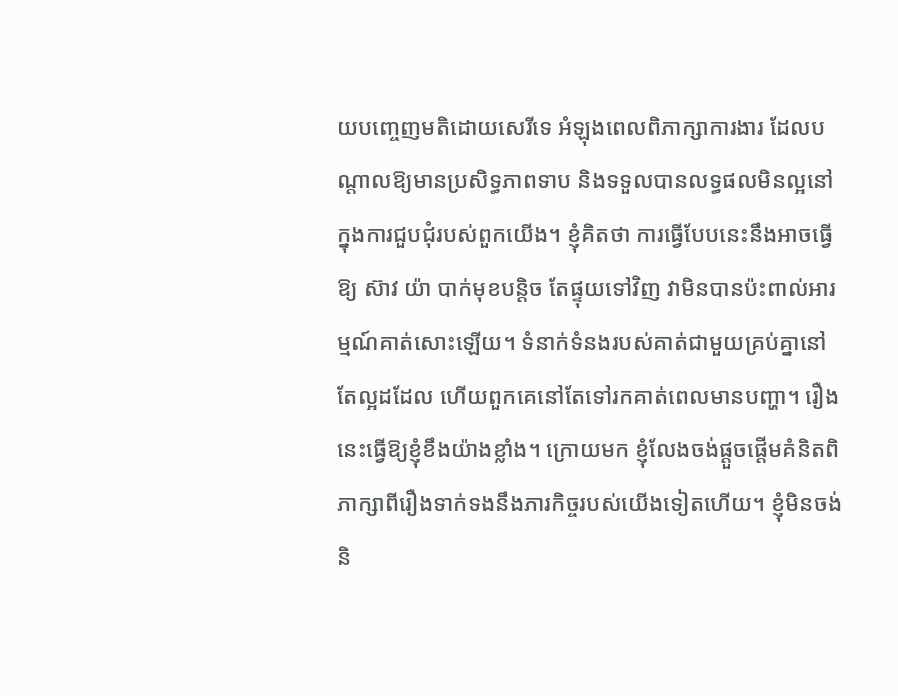យបញ្ចេញមតិដោយសេរីទេ អំឡុងពេលពិភាក្សាការងារ ដែលបណ្តាលឱ្យមានប្រសិទ្ធភាពទាប និងទទួលបានលទ្ធផលមិនល្អនៅក្នុងការជួបជុំរបស់ពួកយើង។ ខ្ញុំគិតថា ការធ្វើបែបនេះនឹងអាចធ្វើឱ្យ ស៊ាវ យ៉ា បាក់មុខបន្តិច តែផ្ទុយទៅវិញ វាមិនបានប៉ះពាល់អារម្មណ៍គាត់សោះឡើយ។ ទំនាក់ទំនងរបស់គាត់ជាមួយគ្រប់គ្នានៅតែល្អដដែល ហើយពួកគេនៅតែទៅរកគាត់ពេលមានបញ្ហា។ រឿងនេះធ្វើឱ្យខ្ញុំខឹងយ៉ាងខ្លាំង។ ក្រោយមក ខ្ញុំលែងចង់ផ្តួចផ្តើមគំនិតពិភាក្សាពីរឿងទាក់ទងនឹងភារកិច្ចរបស់យើងទៀតហើយ។ ខ្ញុំមិនចង់និ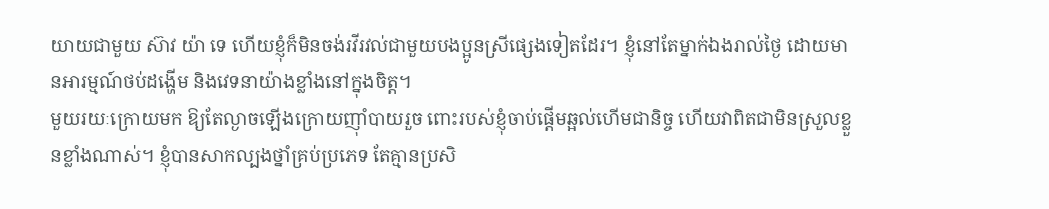យាយជាមួយ ស៊ាវ យ៉ា ទេ ហើយខ្ញុំក៏មិនចង់រវីរវល់ជាមួយបងប្អូនស្រីផ្សេងទៀតដែរ។ ខ្ញុំនៅតែម្នាក់ឯងរាល់ថ្ងៃ ដោយមានអារម្មណ៍ថប់ដង្ហើម និងវេទនាយ៉ាងខ្លាំងនៅក្នុងចិត្ត។
មួយរយៈក្រោយមក ឱ្យតែល្ងាចឡើងក្រោយញ៉ាំបាយរួច ពោះរបស់ខ្ញុំចាប់ផ្ដើមឆ្អល់ហើមជានិច្ច ហើយវាពិតជាមិនស្រួលខ្លួនខ្លាំងណាស់។ ខ្ញុំបានសាកល្បងថ្នាំគ្រប់ប្រភេទ តែគ្មានប្រសិ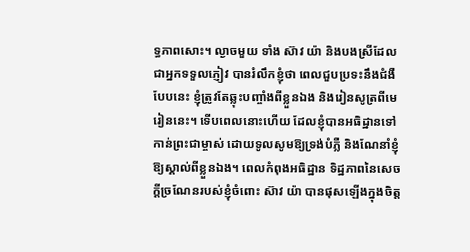ទ្ធភាពសោះ។ ល្ងាចមួយ ទាំង ស៊ាវ យ៉ា និងបងស្រីដែលជាអ្នកទទួលភ្ញៀវ បានរំលឹកខ្ញុំថា ពេលជួបប្រទះនឹងជំងឺបែបនេះ ខ្ញុំត្រូវតែឆ្លុះបញ្ចាំងពីខ្លួនឯង និងរៀនសូត្រពីមេរៀននេះ។ ទើបពេលនោះហើយ ដែលខ្ញុំបានអធិដ្ឋានទៅកាន់ព្រះជាម្ចាស់ ដោយទូលសូមឱ្យទ្រង់បំភ្លឺ និងណែនាំខ្ញុំឱ្យស្គាល់ពីខ្លួនឯង។ ពេលកំពុងអធិដ្ឋាន ទិដ្ឋភាពនៃសេចក្តីច្រណែនរបស់ខ្ញុំចំពោះ ស៊ាវ យ៉ា បានផុសឡើងក្នុងចិត្ត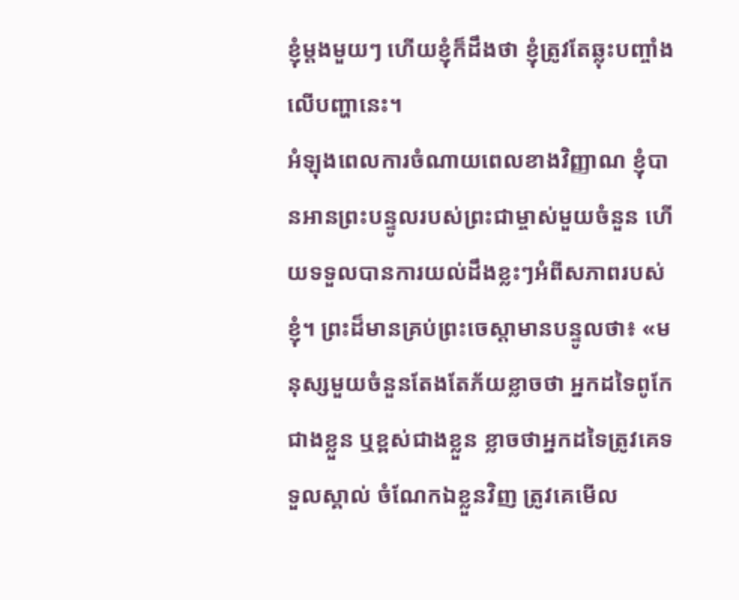ខ្ញុំម្តងមួយៗ ហើយខ្ញុំក៏ដឹងថា ខ្ញុំត្រូវតែឆ្លុះបញ្ចាំងលើបញ្ហានេះ។
អំឡុងពេលការចំណាយពេលខាងវិញ្ញាណ ខ្ញុំបានអានព្រះបន្ទូលរបស់ព្រះជាម្ចាស់មួយចំនួន ហើយទទួលបានការយល់ដឹងខ្លះៗអំពីសភាពរបស់ខ្ញុំ។ ព្រះដ៏មានគ្រប់ព្រះចេស្ដាមានបន្ទូលថា៖ «មនុស្សមួយចំនួនតែងតែភ័យខ្លាចថា អ្នកដទៃពូកែជាងខ្លួន ឬខ្ពស់ជាងខ្លួន ខ្លាចថាអ្នកដទៃត្រូវគេទទួលស្គាល់ ចំណែកឯខ្លួនវិញ ត្រូវគេមើល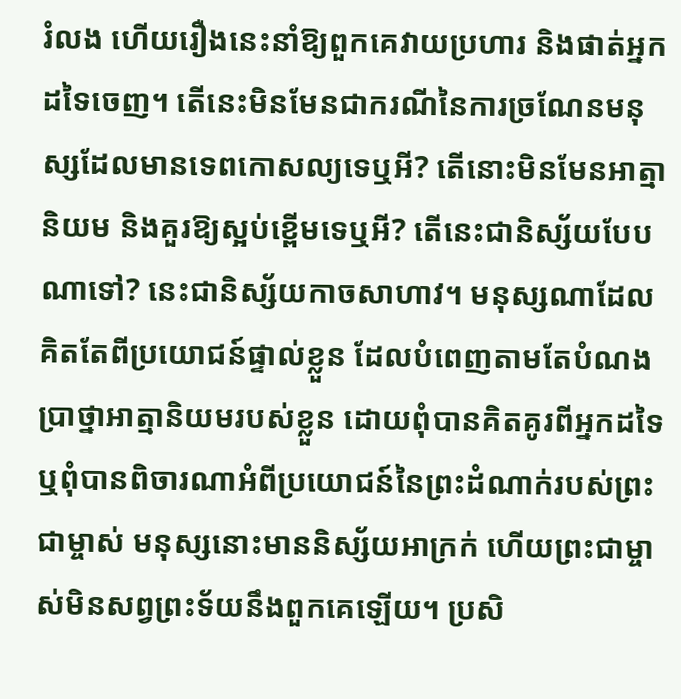រំលង ហើយរឿងនេះនាំឱ្យពួកគេវាយប្រហារ និងផាត់អ្នកដទៃចេញ។ តើនេះមិនមែនជាករណីនៃការច្រណែនមនុស្សដែលមានទេពកោសល្យទេឬអី? តើនោះមិនមែនអាត្មានិយម និងគួរឱ្យស្អប់ខ្ពើមទេឬអី? តើនេះជានិស្ស័យបែបណាទៅ? នេះជានិស្ស័យកាចសាហាវ។ មនុស្សណាដែលគិតតែពីប្រយោជន៍ផ្ទាល់ខ្លួន ដែលបំពេញតាមតែបំណងប្រាថ្នាអាត្មានិយមរបស់ខ្លួន ដោយពុំបានគិតគូរពីអ្នកដទៃ ឬពុំបានពិចារណាអំពីប្រយោជន៍នៃព្រះដំណាក់របស់ព្រះជាម្ចាស់ មនុស្សនោះមាននិស្ស័យអាក្រក់ ហើយព្រះជាម្ចាស់មិនសព្វព្រះទ័យនឹងពួកគេឡើយ។ ប្រសិ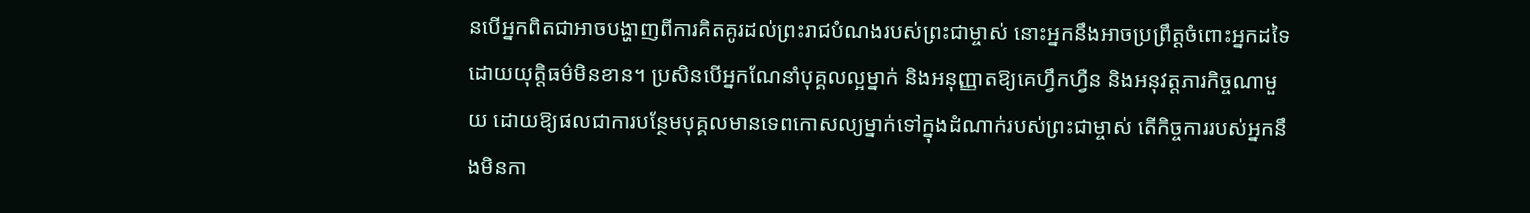នបើអ្នកពិតជាអាចបង្ហាញពីការគិតគូរដល់ព្រះរាជបំណងរបស់ព្រះជាម្ចាស់ នោះអ្នកនឹងអាចប្រព្រឹត្តចំពោះអ្នកដទៃដោយយុត្តិធម៌មិនខាន។ ប្រសិនបើអ្នកណែនាំបុគ្គលល្អម្នាក់ និងអនុញ្ញាតឱ្យគេហ្វឹកហ្វឺន និងអនុវត្តភារកិច្ចណាមួយ ដោយឱ្យផលជាការបន្ថែមបុគ្គលមានទេពកោសល្យម្នាក់ទៅក្នុងដំណាក់របស់ព្រះជាម្ចាស់ តើកិច្ចការរបស់អ្នកនឹងមិនកា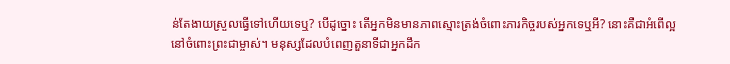ន់តែងាយស្រួលធ្វើទៅហើយទេឬ? បើដូច្នោះ តើអ្នកមិនមានភាពស្មោះត្រង់ចំពោះភារកិច្ចរបស់អ្នកទេឬអី? នោះគឺជាអំពើល្អនៅចំពោះព្រះជាម្ចាស់។ មនុស្សដែលបំពេញតួនាទីជាអ្នកដឹក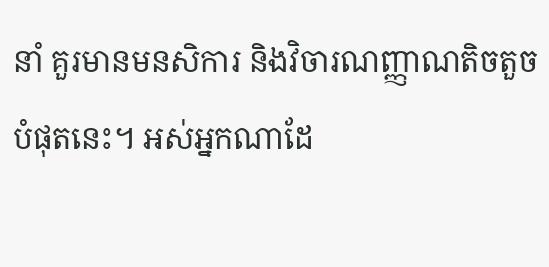នាំ គួរមានមនសិការ និងវិចារណញ្ញាណតិចតួចបំផុតនេះ។ អស់អ្នកណាដែ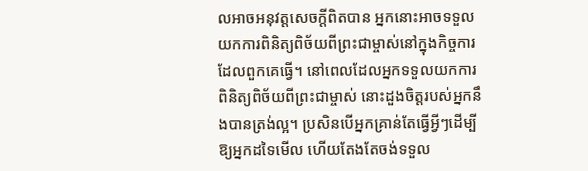លអាចអនុវត្តសេចក្តីពិតបាន អ្នកនោះអាចទទួលយកការពិនិត្យពិច័យពីព្រះជាម្ចាស់នៅក្នុងកិច្ចការដែលពួកគេធ្វើ។ នៅពេលដែលអ្នកទទួលយកការពិនិត្យពិច័យពីព្រះជាម្ចាស់ នោះដួងចិត្តរបស់អ្នកនឹងបានត្រង់ល្អ។ ប្រសិនបើអ្នកគ្រាន់តែធ្វើអ្វីៗដើម្បីឱ្យអ្នកដទៃមើល ហើយតែងតែចង់ទទួល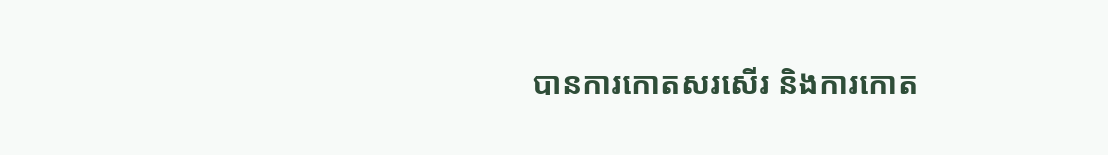បានការកោតសរសើរ និងការកោត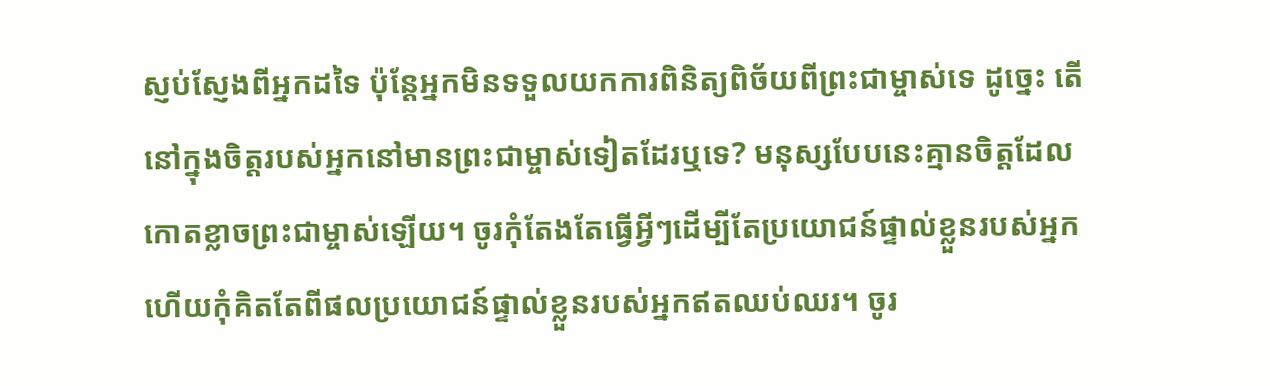ស្ញប់ស្ញែងពីអ្នកដទៃ ប៉ុន្ដែអ្នកមិនទទួលយកការពិនិត្យពិច័យពីព្រះជាម្ចាស់ទេ ដូច្នេះ តើនៅក្នុងចិត្តរបស់អ្នកនៅមានព្រះជាម្ចាស់ទៀតដែរឬទេ? មនុស្សបែបនេះគ្មានចិត្តដែលកោតខ្លាចព្រះជាម្ចាស់ឡើយ។ ចូរកុំតែងតែធ្វើអ្វីៗដើម្បីតែប្រយោជន៍ផ្ទាល់ខ្លួនរបស់អ្នក ហើយកុំគិតតែពីផលប្រយោជន៍ផ្ទាល់ខ្លួនរបស់អ្នកឥតឈប់ឈរ។ ចូរ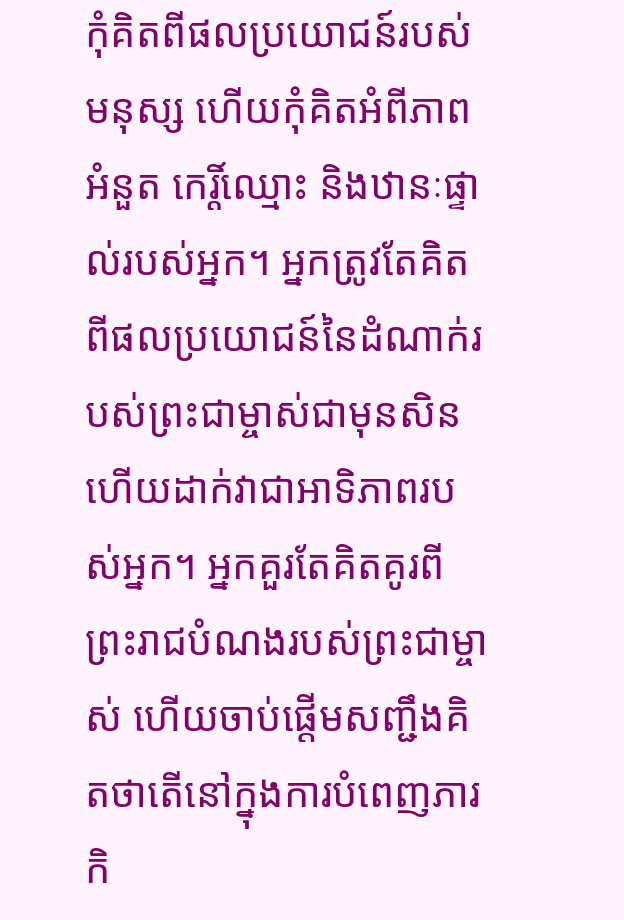កុំគិតពីផលប្រយោជន៍របស់មនុស្ស ហើយកុំគិតអំពីភាពអំនួត កេរ្តិ៍ឈ្មោះ និងឋានៈផ្ទាល់របស់អ្នក។ អ្នកត្រូវតែគិតពីផលប្រយោជន៍នៃដំណាក់របស់ព្រះជាម្ចាស់ជាមុនសិន ហើយដាក់វាជាអាទិភាពរបស់អ្នក។ អ្នកគួរតែគិតគូរពីព្រះរាជបំណងរបស់ព្រះជាម្ចាស់ ហើយចាប់ផ្ដើមសញ្ជឹងគិតថាតើនៅក្នុងការបំពេញភារកិ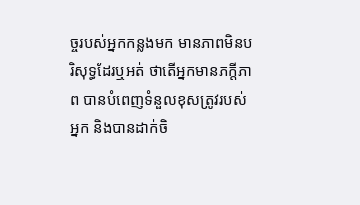ច្ចរបស់អ្នកកន្លងមក មានភាពមិនបរិសុទ្ធដែរឬអត់ ថាតើអ្នកមានភក្តីភាព បានបំពេញទំនួលខុសត្រូវរបស់អ្នក និងបានដាក់ចិ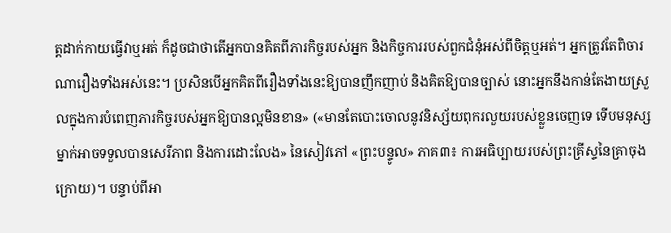ត្តដាក់កាយធ្វើវាឬអត់ ក៏ដូចជាថាតើអ្នកបានគិតពីភារកិច្ចរបស់អ្នក និងកិច្ចការរបស់ពួកជំនុំអស់ពីចិត្តឬអត់។ អ្នកត្រូវតែពិចារណារឿងទាំងអស់នេះ។ ប្រសិនបើអ្នកគិតពីរឿងទាំងនេះឱ្យបានញឹកញាប់ និងគិតឱ្យបានច្បាស់ នោះអ្នកនឹងកាន់តែងាយស្រួលក្នុងការបំពេញភារកិច្ចរបស់អ្នកឱ្យបានល្អមិនខាន» («មានតែបោះចោលនូវនិស្ស័យពុករលួយរបស់ខ្លួនចេញទេ ទើបមនុស្សម្នាក់អាចទទួលបានសេរីភាព និងការដោះលែង» នៃសៀវភៅ «ព្រះបន្ទូល» ភាគ៣៖ ការអធិប្បាយរបស់ព្រះគ្រីស្ទនៃគ្រាចុងក្រោយ)។ បន្ទាប់ពីអា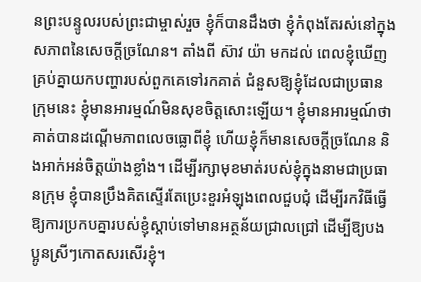នព្រះបន្ទូលរបស់ព្រះជាម្ចាស់រួច ខ្ញុំក៏បានដឹងថា ខ្ញុំកំពុងតែរស់នៅក្នុងសភាពនៃសេចក្តីច្រណែន។ តាំងពី ស៊ាវ យ៉ា មកដល់ ពេលខ្ញុំឃើញគ្រប់គ្នាយកបញ្ហារបស់ពួកគេទៅរកគាត់ ជំនួសឱ្យខ្ញុំដែលជាប្រធានក្រុមនេះ ខ្ញុំមានអារម្មណ៍មិនសុខចិត្តសោះឡើយ។ ខ្ញុំមានអារម្មណ៍ថា គាត់បានដណ្តើមភាពលេចធ្លោពីខ្ញុំ ហើយខ្ញុំក៏មានសេចក្តីច្រណែន និងអាក់អន់ចិត្តយ៉ាងខ្លាំង។ ដើម្បីរក្សាមុខមាត់របស់ខ្ញុំក្នុងនាមជាប្រធានក្រុម ខ្ញុំបានប្រឹងគិតស្ទើរតែប្រេះខួរអំឡុងពេលជួបជុំ ដើម្បីរកវិធីធ្វើឱ្យការប្រកបគ្នារបស់ខ្ញុំស្តាប់ទៅមានអត្ថន័យជ្រាលជ្រៅ ដើម្បីឱ្យបងប្អូនស្រីៗកោតសរសើរខ្ញុំ។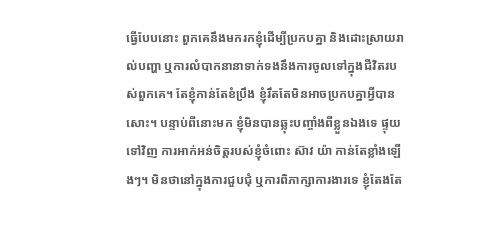ធ្វើបែបនោះ ពួកគេនឹងមករកខ្ញុំដើម្បីប្រកបគ្នា និងដោះស្រាយរាល់បញ្ហា ឬការលំបាកនានាទាក់ទងនឹងការចូលទៅក្នុងជីវិតរបស់ពួកគេ។ តែខ្ញុំកាន់តែខំប្រឹង ខ្ញុំរឹតតែមិនអាចប្រកបគ្នាអ្វីបានសោះ។ បន្ទាប់ពីនោះមក ខ្ញុំមិនបានឆ្លុះបញ្ចាំងពីខ្លួនឯងទេ ផ្ទុយទៅវិញ ការអាក់អន់ចិត្តរបស់ខ្ញុំចំពោះ ស៊ាវ យ៉ា កាន់តែខ្លាំងឡើងៗ។ មិនថានៅក្នុងការជួបជុំ ឬការពិភាក្សាការងារទេ ខ្ញុំតែងតែ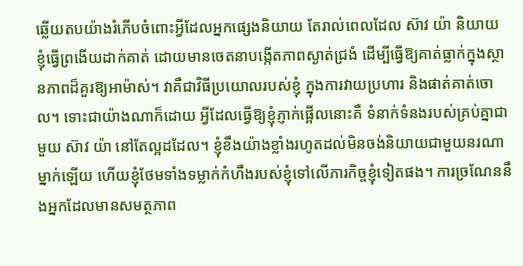ឆ្លើយតបយ៉ាងរំភើបចំពោះអ្វីដែលអ្នកផ្សេងនិយាយ តែរាល់ពេលដែល ស៊ាវ យ៉ា និយាយ ខ្ញុំធ្វើព្រងើយដាក់គាត់ ដោយមានចេតនាបង្កើតភាពស្ងាត់ជ្រងំ ដើម្បីធ្វើឱ្យគាត់ធ្លាក់ក្នុងស្ថានភាពដ៏គួរឱ្យអាម៉ាស់។ វាគឺជាវិធីប្រយោលរបស់ខ្ញុំ ក្នុងការវាយប្រហារ និងផាត់គាត់ចោល។ ទោះជាយ៉ាងណាក៏ដោយ អ្វីដែលធ្វើឱ្យខ្ញុំភ្ញាក់ផ្អើលនោះគឺ ទំនាក់ទំនងរបស់គ្រប់គ្នាជាមួយ ស៊ាវ យ៉ា នៅតែល្អដដែល។ ខ្ញុំខឹងយ៉ាងខ្លាំងរហូតដល់មិនចង់និយាយជាមួយនរណាម្នាក់ឡើយ ហើយខ្ញុំថែមទាំងទម្លាក់កំហឹងរបស់ខ្ញុំទៅលើភារកិច្ចខ្ញុំទៀតផង។ ការច្រណែននឹងអ្នកដែលមានសមត្ថភាព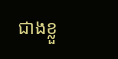ជាងខ្លួ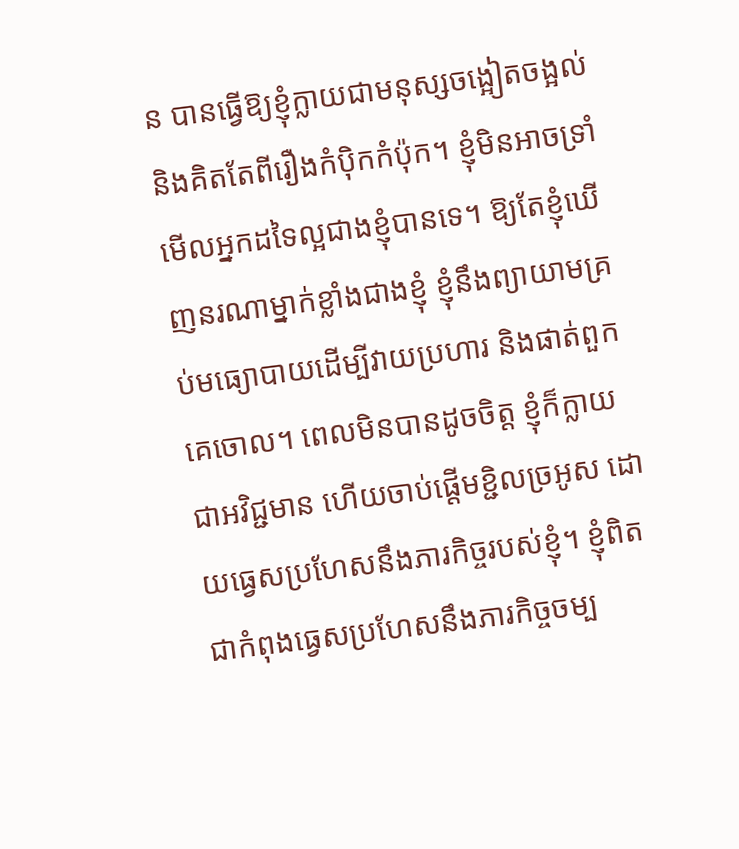ន បានធ្វើឱ្យខ្ញុំក្លាយជាមនុស្សចង្អៀតចង្អល់ និងគិតតែពីរឿងកំប៉ិកកំប៉ុក។ ខ្ញុំមិនអាចទ្រាំមើលអ្នកដទៃល្អជាងខ្ញុំបានទេ។ ឱ្យតែខ្ញុំឃើញនរណាម្នាក់ខ្លាំងជាងខ្ញុំ ខ្ញុំនឹងព្យាយាមគ្រប់មធ្យោបាយដើម្បីវាយប្រហារ និងផាត់ពួកគេចោល។ ពេលមិនបានដូចចិត្ត ខ្ញុំក៏ក្លាយជាអវិជ្ជមាន ហើយចាប់ផ្តើមខ្ជិលច្រអូស ដោយធ្វេសប្រហែសនឹងភារកិច្ចរបស់ខ្ញុំ។ ខ្ញុំពិតជាកំពុងធ្វេសប្រហែសនឹងភារកិច្ចចម្ប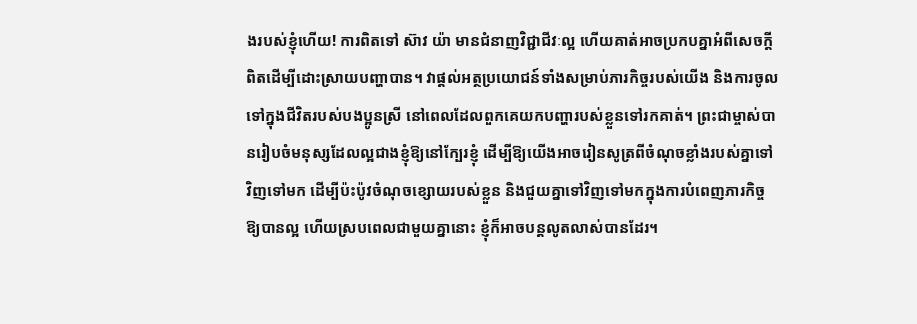ងរបស់ខ្ញុំហើយ! ការពិតទៅ ស៊ាវ យ៉ា មានជំនាញវិជ្ជាជីវៈល្អ ហើយគាត់អាចប្រកបគ្នាអំពីសេចក្តីពិតដើម្បីដោះស្រាយបញ្ហាបាន។ វាផ្តល់អត្ថប្រយោជន៍ទាំងសម្រាប់ភារកិច្ចរបស់យើង និងការចូលទៅក្នុងជីវិតរបស់បងប្អូនស្រី នៅពេលដែលពួកគេយកបញ្ហារបស់ខ្លួនទៅរកគាត់។ ព្រះជាម្ចាស់បានរៀបចំមនុស្សដែលល្អជាងខ្ញុំឱ្យនៅក្បែរខ្ញុំ ដើម្បីឱ្យយើងអាចរៀនសូត្រពីចំណុចខ្លាំងរបស់គ្នាទៅវិញទៅមក ដើម្បីប៉ះប៉ូវចំណុចខ្សោយរបស់ខ្លួន និងជួយគ្នាទៅវិញទៅមកក្នុងការបំពេញភារកិច្ចឱ្យបានល្អ ហើយស្របពេលជាមួយគ្នានោះ ខ្ញុំក៏អាចបន្តលូតលាស់បានដែរ។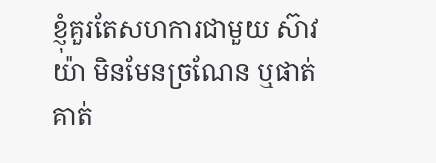ខ្ញុំគួរតែសហការជាមួយ ស៊ាវ យ៉ា មិនមែនច្រណែន ឬផាត់គាត់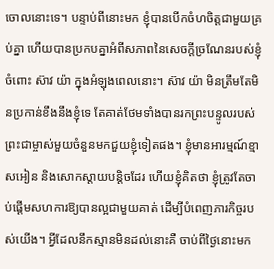ចោលនោះទេ។ បន្ទាប់ពីនោះមក ខ្ញុំបានបើកចំហចិត្តជាមួយគ្រប់គ្នា ហើយបានប្រកបគ្នាអំពីសភាពនៃសេចក្តីច្រណែនរបស់ខ្ញុំចំពោះ ស៊ាវ យ៉ា ក្នុងអំឡុងពេលនោះ។ ស៊ាវ យ៉ា មិនត្រឹមតែមិនប្រកាន់ខឹងនឹងខ្ញុំទេ តែគាត់ថែមទាំងបានរកព្រះបន្ទូលរបស់ព្រះជាម្ចាស់មួយចំនួនមកជួយខ្ញុំទៀតផង។ ខ្ញុំមានអារម្មណ៍ខ្មាសអៀន និងសោកស្តាយបន្តិចដែរ ហើយខ្ញុំគិតថា ខ្ញុំត្រូវតែចាប់ផ្តើមសហការឱ្យបានល្អជាមួយគាត់ ដើម្បីបំពេញភារកិច្ចរបស់យើង។ អ្វីដែលនឹកស្មានមិនដល់នោះគឺ ចាប់ពីថ្ងៃនោះមក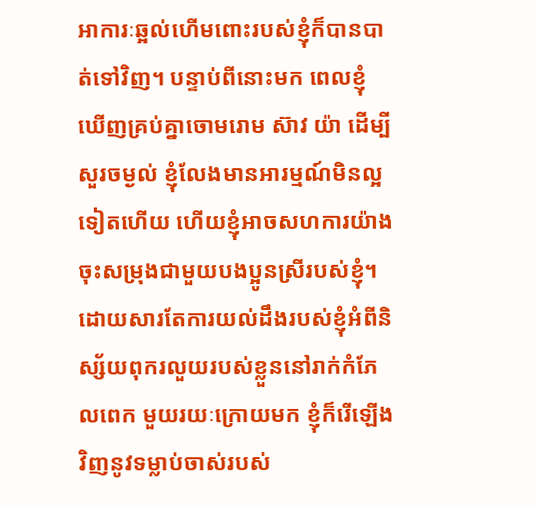អាការៈឆ្អល់ហើមពោះរបស់ខ្ញុំក៏បានបាត់ទៅវិញ។ បន្ទាប់ពីនោះមក ពេលខ្ញុំឃើញគ្រប់គ្នាចោមរោម ស៊ាវ យ៉ា ដើម្បីសួរចម្ងល់ ខ្ញុំលែងមានអារម្មណ៍មិនល្អទៀតហើយ ហើយខ្ញុំអាចសហការយ៉ាងចុះសម្រុងជាមួយបងប្អូនស្រីរបស់ខ្ញុំ។
ដោយសារតែការយល់ដឹងរបស់ខ្ញុំអំពីនិស្ស័យពុករលួយរបស់ខ្លួននៅរាក់កំភែលពេក មួយរយៈក្រោយមក ខ្ញុំក៏រើឡើងវិញនូវទម្លាប់ចាស់របស់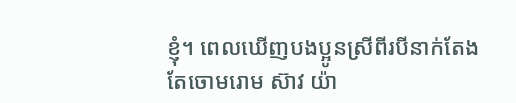ខ្ញុំ។ ពេលឃើញបងប្អូនស្រីពីរបីនាក់តែងតែចោមរោម ស៊ាវ យ៉ា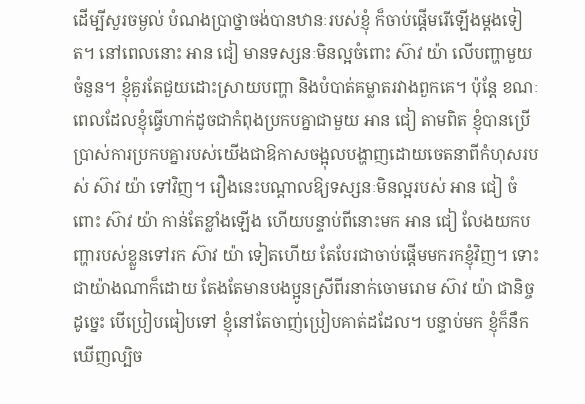ដើម្បីសួរចម្ងល់ បំណងប្រាថ្នាចង់បានឋានៈរបស់ខ្ញុំ ក៏ចាប់ផ្តើមរើឡើងម្តងទៀត។ នៅពេលនោះ អាន ជៀ មានទស្សនៈមិនល្អចំពោះ ស៊ាវ យ៉ា លើបញ្ហាមួយចំនួន។ ខ្ញុំគួរតែជួយដោះស្រាយបញ្ហា និងបំបាត់គម្លាតរវាងពួកគេ។ ប៉ុន្តែ ខណៈពេលដែលខ្ញុំធ្វើហាក់ដូចជាកំពុងប្រកបគ្នាជាមួយ អាន ជៀ តាមពិត ខ្ញុំបានប្រើប្រាស់ការប្រកបគ្នារបស់យើងជាឱកាសចង្អុលបង្ហាញដោយចេតនាពីកំហុសរបស់ ស៊ាវ យ៉ា ទៅវិញ។ រឿងនេះបណ្តាលឱ្យទស្សនៈមិនល្អរបស់ អាន ជៀ ចំពោះ ស៊ាវ យ៉ា កាន់តែខ្លាំងឡើង ហើយបន្ទាប់ពីនោះមក អាន ជៀ លែងយកបញ្ហារបស់ខ្លួនទៅរក ស៊ាវ យ៉ា ទៀតហើយ តែបែរជាចាប់ផ្តើមមករកខ្ញុំវិញ។ ទោះជាយ៉ាងណាក៏ដោយ តែងតែមានបងប្អូនស្រីពីរនាក់ចោមរោម ស៊ាវ យ៉ា ជានិច្ច ដូច្នេះ បើប្រៀបធៀបទៅ ខ្ញុំនៅតែចាញ់ប្រៀបគាត់ដដែល។ បន្ទាប់មក ខ្ញុំក៏នឹកឃើញល្បិច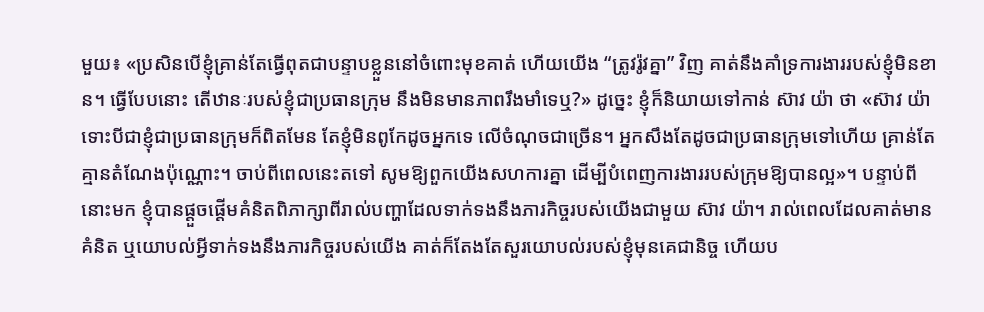មួយ៖ «ប្រសិនបើខ្ញុំគ្រាន់តែធ្វើពុតជាបន្ទាបខ្លួននៅចំពោះមុខគាត់ ហើយយើង “ត្រូវរ៉ូវគ្នា” វិញ គាត់នឹងគាំទ្រការងាររបស់ខ្ញុំមិនខាន។ ធ្វើបែបនោះ តើឋានៈរបស់ខ្ញុំជាប្រធានក្រុម នឹងមិនមានភាពរឹងមាំទេឬ?» ដូច្នេះ ខ្ញុំក៏និយាយទៅកាន់ ស៊ាវ យ៉ា ថា «ស៊ាវ យ៉ា ទោះបីជាខ្ញុំជាប្រធានក្រុមក៏ពិតមែន តែខ្ញុំមិនពូកែដូចអ្នកទេ លើចំណុចជាច្រើន។ អ្នកសឹងតែដូចជាប្រធានក្រុមទៅហើយ គ្រាន់តែគ្មានតំណែងប៉ុណ្ណោះ។ ចាប់ពីពេលនេះតទៅ សូមឱ្យពួកយើងសហការគ្នា ដើម្បីបំពេញការងាររបស់ក្រុមឱ្យបានល្អ»។ បន្ទាប់ពីនោះមក ខ្ញុំបានផ្តួចផ្តើមគំនិតពិភាក្សាពីរាល់បញ្ហាដែលទាក់ទងនឹងភារកិច្ចរបស់យើងជាមួយ ស៊ាវ យ៉ា។ រាល់ពេលដែលគាត់មានគំនិត ឬយោបល់អ្វីទាក់ទងនឹងភារកិច្ចរបស់យើង គាត់ក៏តែងតែសួរយោបល់របស់ខ្ញុំមុនគេជានិច្ច ហើយប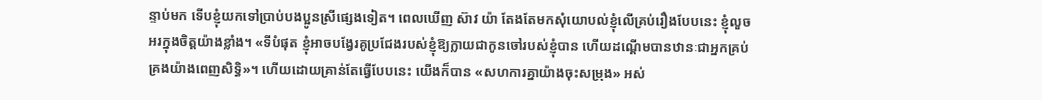ន្ទាប់មក ទើបខ្ញុំយកទៅប្រាប់បងប្អូនស្រីផ្សេងទៀត។ ពេលឃើញ ស៊ាវ យ៉ា តែងតែមកសុំយោបល់ខ្ញុំលើគ្រប់រឿងបែបនេះ ខ្ញុំលួចអរក្នុងចិត្តយ៉ាងខ្លាំង។ «ទីបំផុត ខ្ញុំអាចបង្វែរគូប្រជែងរបស់ខ្ញុំឱ្យក្លាយជាកូនចៅរបស់ខ្ញុំបាន ហើយដណ្តើមបានឋានៈជាអ្នកគ្រប់គ្រងយ៉ាងពេញសិទ្ធិ»។ ហើយដោយគ្រាន់តែធ្វើបែបនេះ យើងក៏បាន «សហការគ្នាយ៉ាងចុះសម្រុង» អស់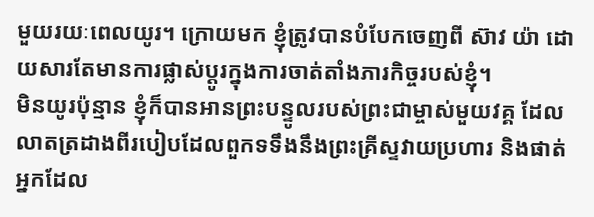មួយរយៈពេលយូរ។ ក្រោយមក ខ្ញុំត្រូវបានបំបែកចេញពី ស៊ាវ យ៉ា ដោយសារតែមានការផ្លាស់ប្តូរក្នុងការចាត់តាំងភារកិច្ចរបស់ខ្ញុំ។
មិនយូរប៉ុន្មាន ខ្ញុំក៏បានអានព្រះបន្ទូលរបស់ព្រះជាម្ចាស់មួយវគ្គ ដែលលាតត្រដាងពីរបៀបដែលពួកទទឹងនឹងព្រះគ្រីស្ទវាយប្រហារ និងផាត់អ្នកដែល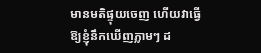មានមតិផ្ទុយចេញ ហើយវាធ្វើឱ្យខ្ញុំនឹកឃើញភ្លាមៗ ដ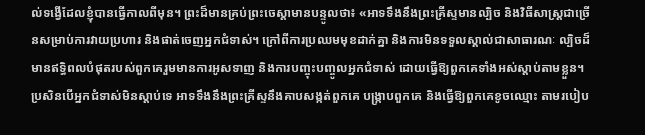ល់ទង្វើដែលខ្ញុំបានធ្វើកាលពីមុន។ ព្រះដ៏មានគ្រប់ព្រះចេស្ដាមានបន្ទូលថា៖ «អាទទឹងនឹងព្រះគ្រីស្ទមានល្បិច និងវិធីសាស្ត្រជាច្រើនសម្រាប់ការវាយប្រហារ និងផាត់ចេញអ្នកជំទាស់។ ក្រៅពីការប្រឈមមុខដាក់គ្នា និងការមិនទទួលស្គាល់ជាសាធារណៈ ល្បិចដ៏មានឥទ្ធិពលបំផុតរបស់ពួកគេរួមមានការអូសទាញ និងការបញ្ចុះបញ្ចូលអ្នកជំទាស់ ដោយធ្វើឱ្យពួកគេទាំងអស់ស្ដាប់តាមខ្លួន។ ប្រសិនបើអ្នកជំទាស់មិនស្ដាប់ទេ អាទទឹងនឹងព្រះគ្រីស្ទនឹងគាបសង្កត់ពួកគេ បង្ក្រាបពួកគេ និងធ្វើឱ្យពួកគេខូចឈ្មោះ តាមរបៀប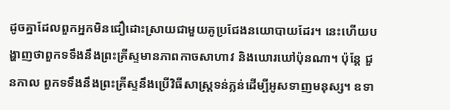ដូចគ្នាដែលពួកអ្នកមិនជឿដោះស្រាយជាមួយគូប្រជែងនយោបាយដែរ។ នេះហើយបង្ហាញថាពួកទទឹងនឹងព្រះគ្រីស្ទមានភាពកាចសាហាវ និងឃោរឃៅប៉ុនណា។ ប៉ុន្តែ ជួនកាល ពួកទទឹងនឹងព្រះគ្រីស្ទនឹងប្រើវិធីសាស្ត្រទន់ភ្លន់ដើម្បីអូសទាញមនុស្ស។ ឧទា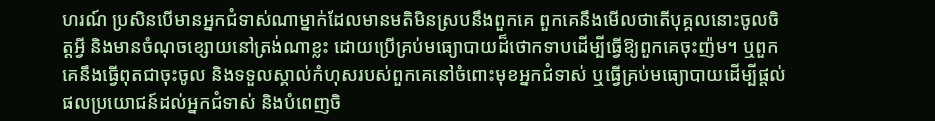ហរណ៍ ប្រសិនបើមានអ្នកជំទាស់ណាម្នាក់ដែលមានមតិមិនស្របនឹងពួកគេ ពួកគេនឹងមើលថាតើបុគ្គលនោះចូលចិត្តអ្វី និងមានចំណុចខ្សោយនៅត្រង់ណាខ្លះ ដោយប្រើគ្រប់មធ្យោបាយដ៏ថោកទាបដើម្បីធ្វើឱ្យពួកគេចុះញ៉ម។ ឬពួកគេនឹងធ្វើពុតជាចុះចូល និងទទួលស្គាល់កំហុសរបស់ពួកគេនៅចំពោះមុខអ្នកជំទាស់ ឬធ្វើគ្រប់មធ្យោបាយដើម្បីផ្ដល់ផលប្រយោជន៍ដល់អ្នកជំទាស់ និងបំពេញចិ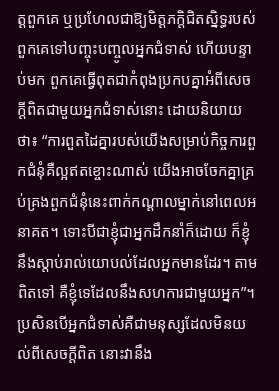ត្តពួកគេ ឬប្រហែលជាឱ្យមិត្តភក្តិជិតស្និទ្ធរបស់ពួកគេទៅបញ្ចុះបញ្ចូលអ្នកជំទាស់ ហើយបន្ទាប់មក ពួកគេធ្វើពុតជាកំពុងប្រកបគ្នាអំពីសេចក្ដីពិតជាមួយអ្នកជំទាស់នោះ ដោយនិយាយថា៖ “ការពួតដៃគ្នារបស់យើងសម្រាប់កិច្ចការពួកជំនុំគឺល្អឥតខ្ចោះណាស់ យើងអាចចែកគ្នាគ្រប់គ្រងពួកជំនុំនេះពាក់កណ្ដាលម្នាក់នៅពេលអនាគត។ ទោះបីជាខ្ញុំជាអ្នកដឹកនាំក៏ដោយ ក៏ខ្ញុំនឹងស្ដាប់រាល់យោបល់ដែលអ្នកមានដែរ។ តាមពិតទៅ គឺខ្ញុំទេដែលនឹងសហការជាមួយអ្នក”។ ប្រសិនបើអ្នកជំទាស់គឺជាមនុស្សដែលមិនយល់ពីសេចក្ដីពិត នោះវានឹង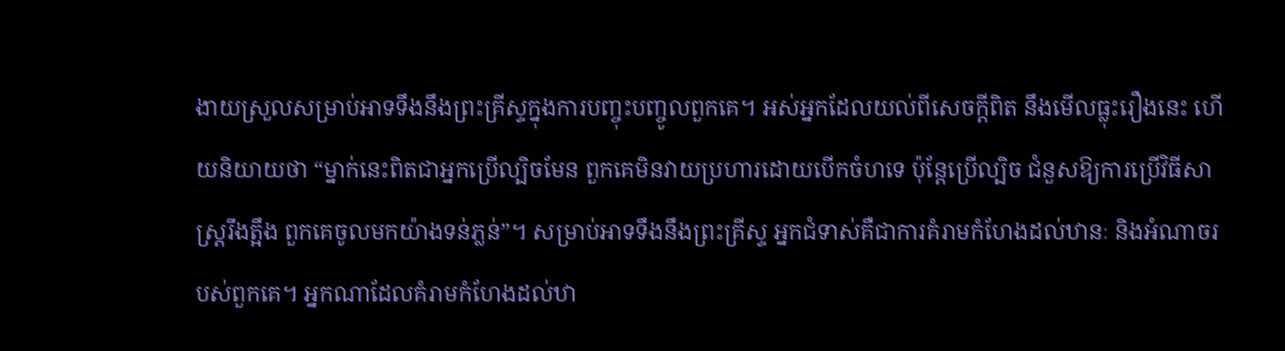ងាយស្រួលសម្រាប់អាទទឹងនឹងព្រះគ្រីស្ទក្នុងការបញ្ចុះបញ្ចូលពួកគេ។ អស់អ្នកដែលយល់ពីសេចក្ដីពិត នឹងមើលធ្លុះរឿងនេះ ហើយនិយាយថា “ម្នាក់នេះពិតជាអ្នកប្រើល្បិចមែន ពួកគេមិនវាយប្រហារដោយបើកចំហទេ ប៉ុន្តែប្រើល្បិច ជំនួសឱ្យការប្រើវិធីសាស្ត្ររឹងត្អឹង ពួកគេចូលមកយ៉ាងទន់ភ្លន់”។ សម្រាប់អាទទឹងនឹងព្រះគ្រីស្ទ អ្នកជំទាស់គឺជាការគំរាមកំហែងដល់ឋានៈ និងអំណាចរបស់ពួកគេ។ អ្នកណាដែលគំរាមកំហែងដល់ឋា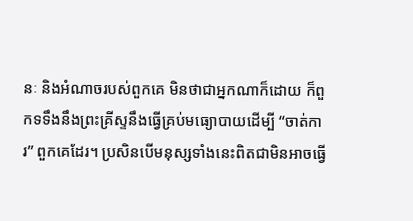នៈ និងអំណាចរបស់ពួកគេ មិនថាជាអ្នកណាក៏ដោយ ក៏ពួកទទឹងនឹងព្រះគ្រីស្ទនឹងធ្វើគ្រប់មធ្យោបាយដើម្បី “ចាត់ការ” ពួកគេដែរ។ ប្រសិនបើមនុស្សទាំងនេះពិតជាមិនអាចធ្វើ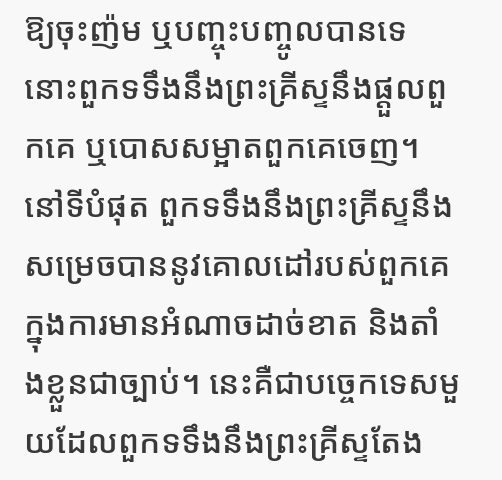ឱ្យចុះញ៉ម ឬបញ្ចុះបញ្ចូលបានទេ នោះពួកទទឹងនឹងព្រះគ្រីស្ទនឹងផ្ដួលពួកគេ ឬបោសសម្អាតពួកគេចេញ។ នៅទីបំផុត ពួកទទឹងនឹងព្រះគ្រីស្ទនឹងសម្រេចបាននូវគោលដៅរបស់ពួកគេក្នុងការមានអំណាចដាច់ខាត និងតាំងខ្លួនជាច្បាប់។ នេះគឺជាបច្ចេកទេសមួយដែលពួកទទឹងនឹងព្រះគ្រីស្ទតែង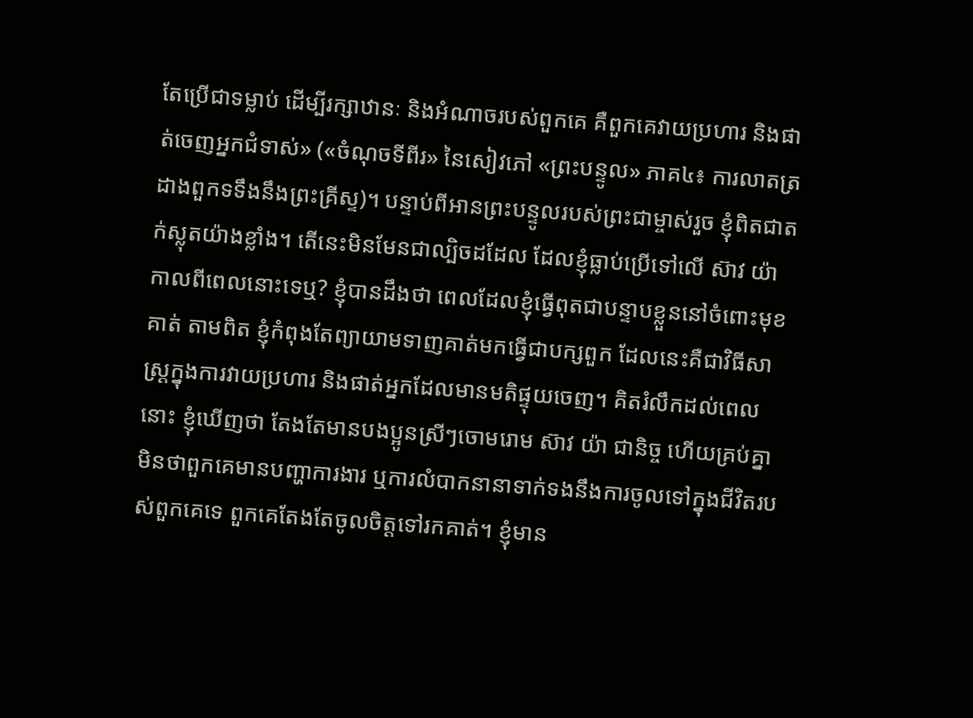តែប្រើជាទម្លាប់ ដើម្បីរក្សាឋានៈ និងអំណាចរបស់ពួកគេ គឺពួកគេវាយប្រហារ និងផាត់ចេញអ្នកជំទាស់» («ចំណុចទីពីរ» នៃសៀវភៅ «ព្រះបន្ទូល» ភាគ៤៖ ការលាតត្រដាងពួកទទឹងនឹងព្រះគ្រីស្ទ)។ បន្ទាប់ពីអានព្រះបន្ទូលរបស់ព្រះជាម្ចាស់រួច ខ្ញុំពិតជាតក់ស្លុតយ៉ាងខ្លាំង។ តើនេះមិនមែនជាល្បិចដដែល ដែលខ្ញុំធ្លាប់ប្រើទៅលើ ស៊ាវ យ៉ា កាលពីពេលនោះទេឬ? ខ្ញុំបានដឹងថា ពេលដែលខ្ញុំធ្វើពុតជាបន្ទាបខ្លួននៅចំពោះមុខគាត់ តាមពិត ខ្ញុំកំពុងតែព្យាយាមទាញគាត់មកធ្វើជាបក្សពួក ដែលនេះគឺជាវិធីសាស្ត្រក្នុងការវាយប្រហារ និងផាត់អ្នកដែលមានមតិផ្ទុយចេញ។ គិតរំលឹកដល់ពេលនោះ ខ្ញុំឃើញថា តែងតែមានបងប្អូនស្រីៗចោមរោម ស៊ាវ យ៉ា ជានិច្ច ហើយគ្រប់គ្នា មិនថាពួកគេមានបញ្ហាការងារ ឬការលំបាកនានាទាក់ទងនឹងការចូលទៅក្នុងជីវិតរបស់ពួកគេទេ ពួកគេតែងតែចូលចិត្តទៅរកគាត់។ ខ្ញុំមាន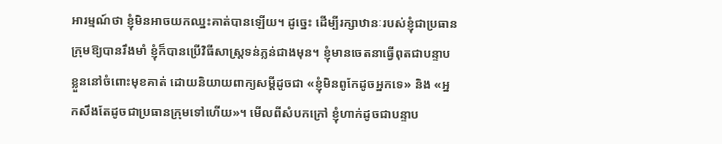អារម្មណ៍ថា ខ្ញុំមិនអាចយកឈ្នះគាត់បានឡើយ។ ដូច្នេះ ដើម្បីរក្សាឋានៈរបស់ខ្ញុំជាប្រធានក្រុមឱ្យបានរឹងមាំ ខ្ញុំក៏បានប្រើវិធីសាស្ត្រទន់ភ្លន់ជាងមុន។ ខ្ញុំមានចេតនាធ្វើពុតជាបន្ទាបខ្លួននៅចំពោះមុខគាត់ ដោយនិយាយពាក្យសម្ដីដូចជា «ខ្ញុំមិនពូកែដូចអ្នកទេ» និង «អ្នកសឹងតែដូចជាប្រធានក្រុមទៅហើយ»។ មើលពីសំបកក្រៅ ខ្ញុំហាក់ដូចជាបន្ទាប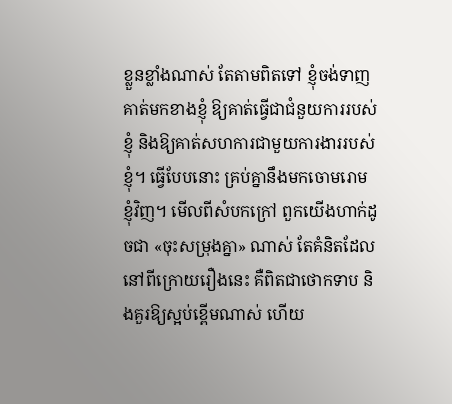ខ្លួនខ្លាំងណាស់ តែតាមពិតទៅ ខ្ញុំចង់ទាញគាត់មកខាងខ្ញុំ ឱ្យគាត់ធ្វើជាជំនួយការរបស់ខ្ញុំ និងឱ្យគាត់សហការជាមួយការងាររបស់ខ្ញុំ។ ធ្វើបែបនោះ គ្រប់គ្នានឹងមកចោមរោមខ្ញុំវិញ។ មើលពីសំបកក្រៅ ពួកយើងហាក់ដូចជា «ចុះសម្រុងគ្នា» ណាស់ តែគំនិតដែលនៅពីក្រោយរឿងនេះ គឺពិតជាថោកទាប និងគួរឱ្យស្អប់ខ្ពើមណាស់ ហើយ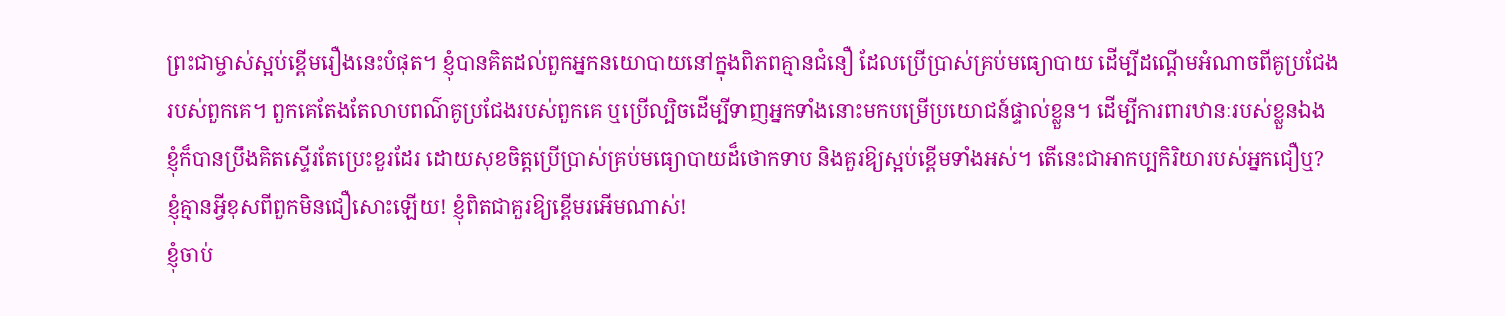ព្រះជាម្ចាស់ស្អប់ខ្ពើមរឿងនេះបំផុត។ ខ្ញុំបានគិតដល់ពួកអ្នកនយោបាយនៅក្នុងពិភពគ្មានជំនឿ ដែលប្រើប្រាស់គ្រប់មធ្យោបាយ ដើម្បីដណ្ដើមអំណាចពីគូប្រជែងរបស់ពួកគេ។ ពួកគេតែងតែលាបពណ៌គូប្រជែងរបស់ពួកគេ ឬប្រើល្បិចដើម្បីទាញអ្នកទាំងនោះមកបម្រើប្រយោជន៍ផ្ទាល់ខ្លួន។ ដើម្បីការពារឋានៈរបស់ខ្លួនឯង ខ្ញុំក៏បានប្រឹងគិតស្ទើរតែប្រេះខួរដែរ ដោយសុខចិត្តប្រើប្រាស់គ្រប់មធ្យោបាយដ៏ថោកទាប និងគួរឱ្យស្អប់ខ្ពើមទាំងអស់។ តើនេះជាអាកប្បកិរិយារបស់អ្នកជឿឬ? ខ្ញុំគ្មានអ្វីខុសពីពួកមិនជឿសោះឡើយ! ខ្ញុំពិតជាគួរឱ្យខ្ពើមរអើមណាស់!
ខ្ញុំចាប់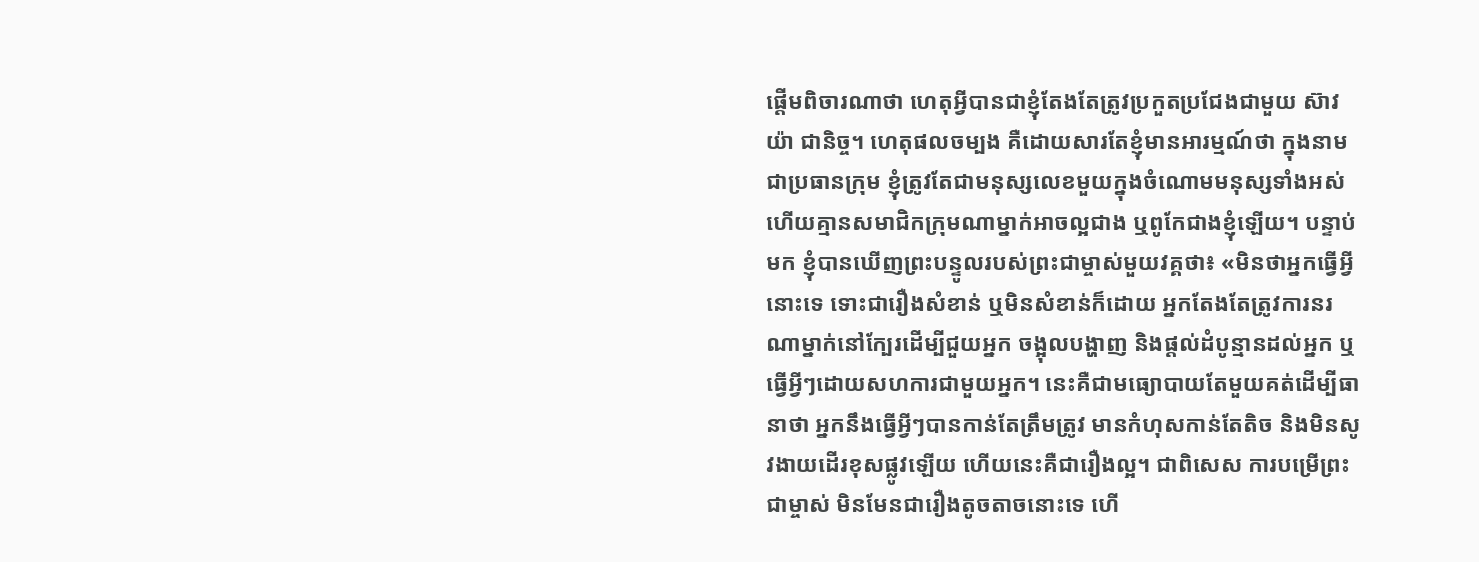ផ្តើមពិចារណាថា ហេតុអ្វីបានជាខ្ញុំតែងតែត្រូវប្រកួតប្រជែងជាមួយ ស៊ាវ យ៉ា ជានិច្ច។ ហេតុផលចម្បង គឺដោយសារតែខ្ញុំមានអារម្មណ៍ថា ក្នុងនាមជាប្រធានក្រុម ខ្ញុំត្រូវតែជាមនុស្សលេខមួយក្នុងចំណោមមនុស្សទាំងអស់ ហើយគ្មានសមាជិកក្រុមណាម្នាក់អាចល្អជាង ឬពូកែជាងខ្ញុំឡើយ។ បន្ទាប់មក ខ្ញុំបានឃើញព្រះបន្ទូលរបស់ព្រះជាម្ចាស់មួយវគ្គថា៖ «មិនថាអ្នកធ្វើអ្វីនោះទេ ទោះជារឿងសំខាន់ ឬមិនសំខាន់ក៏ដោយ អ្នកតែងតែត្រូវការនរណាម្នាក់នៅក្បែរដើម្បីជួយអ្នក ចង្អុលបង្ហាញ និងផ្តល់ដំបូន្មានដល់អ្នក ឬធ្វើអ្វីៗដោយសហការជាមួយអ្នក។ នេះគឺជាមធ្យោបាយតែមួយគត់ដើម្បីធានាថា អ្នកនឹងធ្វើអ្វីៗបានកាន់តែត្រឹមត្រូវ មានកំហុសកាន់តែតិច និងមិនសូវងាយដើរខុសផ្លូវឡើយ ហើយនេះគឺជារឿងល្អ។ ជាពិសេស ការបម្រើព្រះជាម្ចាស់ មិនមែនជារឿងតូចតាចនោះទេ ហើ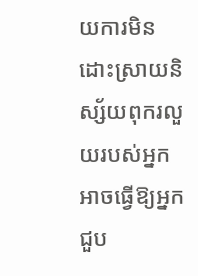យការមិនដោះស្រាយនិស្ស័យពុករលួយរបស់អ្នក អាចធ្វើឱ្យអ្នកជួប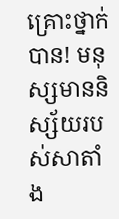គ្រោះថ្នាក់បាន! មនុស្សមាននិស្ស័យរបស់សាតាំង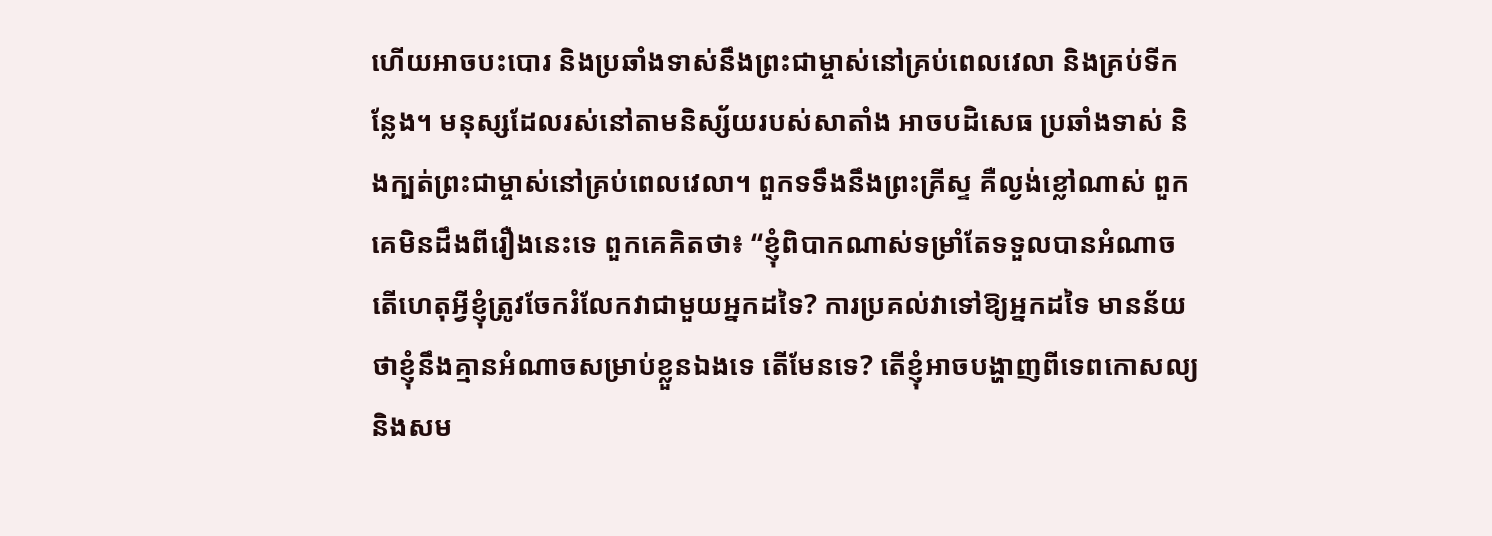ហើយអាចបះបោរ និងប្រឆាំងទាស់នឹងព្រះជាម្ចាស់នៅគ្រប់ពេលវេលា និងគ្រប់ទីកន្លែង។ មនុស្សដែលរស់នៅតាមនិស្ស័យរបស់សាតាំង អាចបដិសេធ ប្រឆាំងទាស់ និងក្បត់ព្រះជាម្ចាស់នៅគ្រប់ពេលវេលា។ ពួកទទឹងនឹងព្រះគ្រីស្ទ គឺល្ងង់ខ្លៅណាស់ ពួកគេមិនដឹងពីរឿងនេះទេ ពួកគេគិតថា៖ “ខ្ញុំពិបាកណាស់ទម្រាំតែទទួលបានអំណាច តើហេតុអ្វីខ្ញុំត្រូវចែករំលែកវាជាមួយអ្នកដទៃ? ការប្រគល់វាទៅឱ្យអ្នកដទៃ មានន័យថាខ្ញុំនឹងគ្មានអំណាចសម្រាប់ខ្លួនឯងទេ តើមែនទេ? តើខ្ញុំអាចបង្ហាញពីទេពកោសល្យ និងសម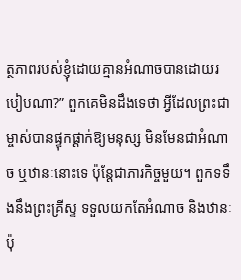ត្ថភាពរបស់ខ្ញុំដោយគ្មានអំណាចបានដោយរបៀបណា?” ពួកគេមិនដឹងទេថា អ្វីដែលព្រះជាម្ចាស់បានផ្ទុកផ្ដាក់ឱ្យមនុស្ស មិនមែនជាអំណាច ឬឋានៈនោះទេ ប៉ុន្តែជាភារកិច្ចមួយ។ ពួកទទឹងនឹងព្រះគ្រីស្ទ ទទួលយកតែអំណាច និងឋានៈប៉ុ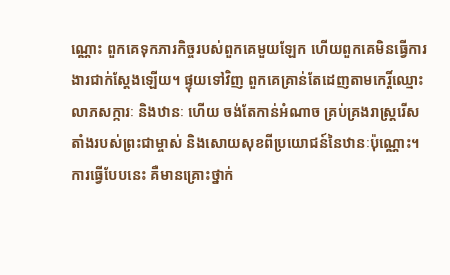ណ្ណោះ ពួកគេទុកភារកិច្ចរបស់ពួកគេមួយឡែក ហើយពួកគេមិនធ្វើការងារជាក់ស្តែងឡើយ។ ផ្ទុយទៅវិញ ពួកគេគ្រាន់តែដេញតាមកេរ្តិ៍ឈ្មោះ លាភសក្ការៈ និងឋានៈ ហើយ ចង់តែកាន់អំណាច គ្រប់គ្រងរាស្ត្ររើសតាំងរបស់ព្រះជាម្ចាស់ និងសោយសុខពីប្រយោជន៍នៃឋានៈប៉ុណ្ណោះ។ ការធ្វើបែបនេះ គឺមានគ្រោះថ្នាក់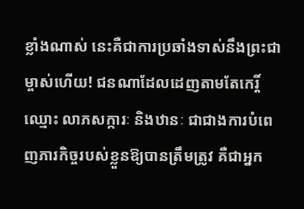ខ្លាំងណាស់ នេះគឺជាការប្រឆាំងទាស់នឹងព្រះជាម្ចាស់ហើយ! ជនណាដែលដេញតាមតែកេរ្តិ៍ឈ្មោះ លាភសក្ការៈ និងឋានៈ ជាជាងការបំពេញភារកិច្ចរបស់ខ្លួនឱ្យបានត្រឹមត្រូវ គឺជាអ្នក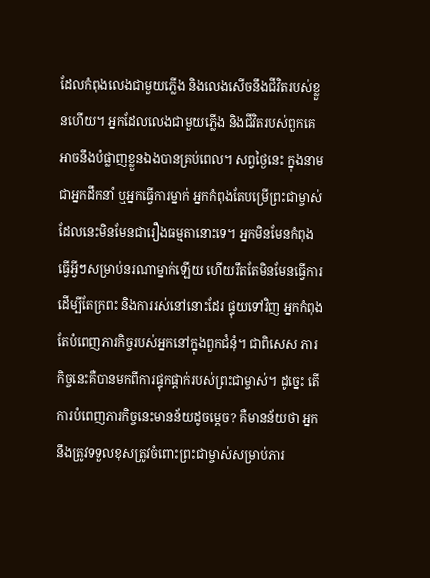ដែលកំពុងលេងជាមួយភ្លើង និងលេងសើចនឹងជីវិតរបស់ខ្លួនហើយ។ អ្នកដែលលេងជាមួយភ្លើង និងជីវិតរបស់ពួកគេ អាចនឹងបំផ្លាញខ្លួនឯងបានគ្រប់ពេល។ សព្វថ្ងៃនេះ ក្នុងនាមជាអ្នកដឹកនាំ ឬអ្នកធ្វើការម្នាក់ អ្នកកំពុងតែបម្រើព្រះជាម្ចាស់ ដែលនេះមិនមែនជារឿងធម្មតានោះទេ។ អ្នកមិនមែនកំពុងធ្វើអ្វីៗសម្រាប់នរណាម្នាក់ឡើយ ហើយរឹតតែមិនមែនធ្វើការដើម្បីតែក្រពះ និងការរស់នៅនោះដែរ ផ្ទុយទៅវិញ អ្នកកំពុងតែបំពេញភារកិច្ចរបស់អ្នកនៅក្នុងពួកជំនុំ។ ជាពិសេស ភារកិច្ចនេះគឺបានមកពីការផ្ទុកផ្ដាក់របស់ព្រះជាម្ចាស់។ ដូច្នេះ តើការបំពេញភារកិច្ចនេះមានន័យដូចម្តេច? គឺមានន័យថា អ្នកនឹងត្រូវទទួលខុសត្រូវចំពោះព្រះជាម្ចាស់សម្រាប់ភារ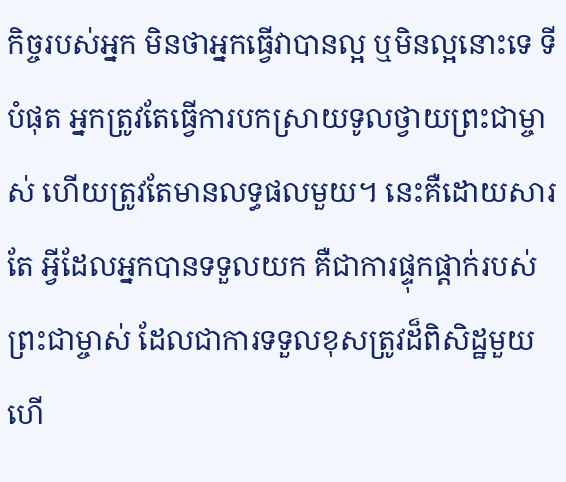កិច្ចរបស់អ្នក មិនថាអ្នកធ្វើវាបានល្អ ឬមិនល្អនោះទេ ទីបំផុត អ្នកត្រូវតែធ្វើការបកស្រាយទូលថ្វាយព្រះជាម្ចាស់ ហើយត្រូវតែមានលទ្ធផលមួយ។ នេះគឺដោយសារតែ អ្វីដែលអ្នកបានទទួលយក គឺជាការផ្ទុកផ្ដាក់របស់ព្រះជាម្ចាស់ ដែលជាការទទួលខុសត្រូវដ៏ពិសិដ្ឋមួយ ហើ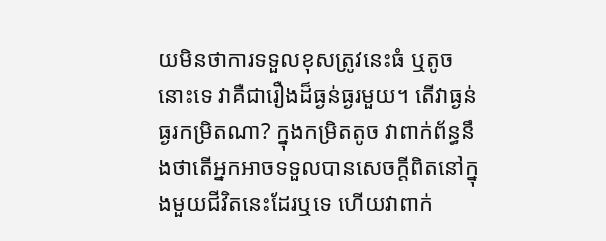យមិនថាការទទួលខុសត្រូវនេះធំ ឬតូចនោះទេ វាគឺជារឿងដ៏ធ្ងន់ធ្ងរមួយ។ តើវាធ្ងន់ធ្ងរកម្រិតណា? ក្នុងកម្រិតតូច វាពាក់ព័ន្ធនឹងថាតើអ្នកអាចទទួលបានសេចក្តីពិតនៅក្នុងមួយជីវិតនេះដែរឬទេ ហើយវាពាក់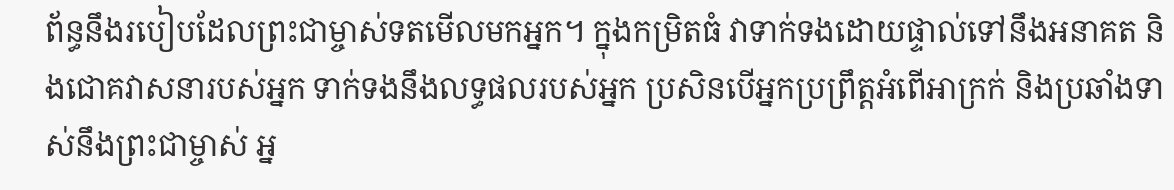ព័ន្ធនឹងរបៀបដែលព្រះជាម្ចាស់ទតមើលមកអ្នក។ ក្នុងកម្រិតធំ វាទាក់ទងដោយផ្ទាល់ទៅនឹងអនាគត និងជោគវាសនារបស់អ្នក ទាក់ទងនឹងលទ្ធផលរបស់អ្នក ប្រសិនបើអ្នកប្រព្រឹត្តអំពើអាក្រក់ និងប្រឆាំងទាស់នឹងព្រះជាម្ចាស់ អ្ន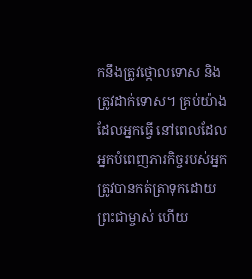កនឹងត្រូវថ្កោលទោស និងត្រូវដាក់ទោស។ គ្រប់យ៉ាងដែលអ្នកធ្វើ នៅពេលដែលអ្នកបំពេញភារកិច្ចរបស់អ្នក ត្រូវបានកត់ត្រាទុកដោយព្រះជាម្ចាស់ ហើយ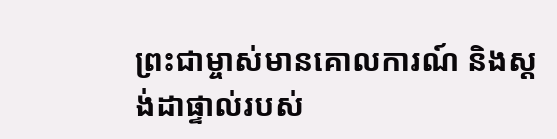ព្រះជាម្ចាស់មានគោលការណ៍ និងស្តង់ដាផ្ទាល់របស់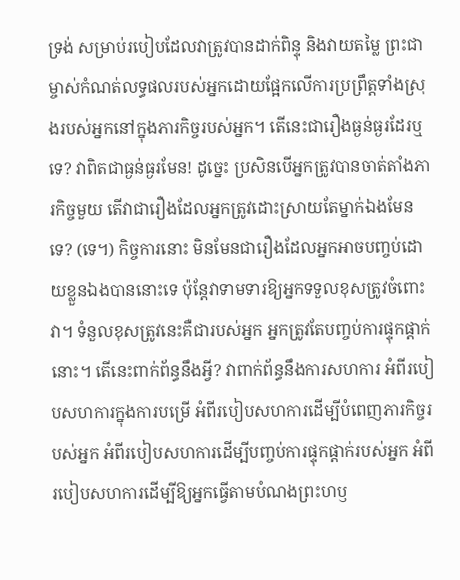ទ្រង់ សម្រាប់របៀបដែលវាត្រូវបានដាក់ពិន្ទុ និងវាយតម្លៃ ព្រះជាម្ចាស់កំណត់លទ្ធផលរបស់អ្នកដោយផ្អែកលើការប្រព្រឹត្តទាំងស្រុងរបស់អ្នកនៅក្នុងភារកិច្ចរបស់អ្នក។ តើនេះជារឿងធ្ងន់ធ្ងរដែរឬទេ? វាពិតជាធ្ងន់ធ្ងរមែន! ដូច្នេះ ប្រសិនបើអ្នកត្រូវបានចាត់តាំងភារកិច្ចមួយ តើវាជារឿងដែលអ្នកត្រូវដោះស្រាយតែម្នាក់ឯងមែនទេ? (ទេ។) កិច្ចការនោះ មិនមែនជារឿងដែលអ្នកអាចបញ្ចប់ដោយខ្លួនឯងបាននោះទេ ប៉ុន្តែវាទាមទារឱ្យអ្នកទទួលខុសត្រូវចំពោះវា។ ទំនួលខុសត្រូវនេះគឺជារបស់អ្នក អ្នកត្រូវតែបញ្ចប់ការផ្ទុកផ្ដាក់នោះ។ តើនេះពាក់ព័ន្ធនឹងអ្វី? វាពាក់ព័ន្ធនឹងការសហការ អំពីរបៀបសហការក្នុងការបម្រើ អំពីរបៀបសហការដើម្បីបំពេញភារកិច្ចរបស់អ្នក អំពីរបៀបសហការដើម្បីបញ្ចប់ការផ្ទុកផ្ដាក់របស់អ្នក អំពីរបៀបសហការដើម្បីឱ្យអ្នកធ្វើតាមបំណងព្រះហឫ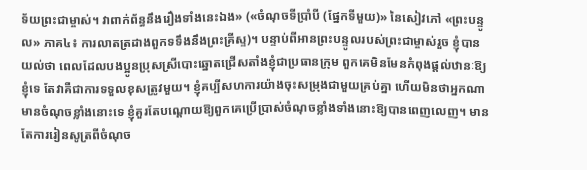ទ័យព្រះជាម្ចាស់។ វាពាក់ព័ន្ធនឹងរឿងទាំងនេះឯង» («ចំណុចទីប្រាំបី (ផ្នែកទីមួយ)» នៃសៀវភៅ «ព្រះបន្ទូល» ភាគ៤៖ ការលាតត្រដាងពួកទទឹងនឹងព្រះគ្រីស្ទ)។ បន្ទាប់ពីអានព្រះបន្ទូលរបស់ព្រះជាម្ចាស់រួច ខ្ញុំបានយល់ថា ពេលដែលបងប្អូនប្រុសស្រីបោះឆ្នោតជ្រើសតាំងខ្ញុំជាប្រធានក្រុម ពួកគេមិនមែនកំពុងផ្តល់ឋានៈឱ្យខ្ញុំទេ តែវាគឺជាការទទួលខុសត្រូវមួយ។ ខ្ញុំគប្បីសហការយ៉ាងចុះសម្រុងជាមួយគ្រប់គ្នា ហើយមិនថាអ្នកណាមានចំណុចខ្លាំងនោះទេ ខ្ញុំគួរតែបណ្តោយឱ្យពួកគេប្រើប្រាស់ចំណុចខ្លាំងទាំងនោះឱ្យបានពេញលេញ។ មានតែការរៀនសូត្រពីចំណុច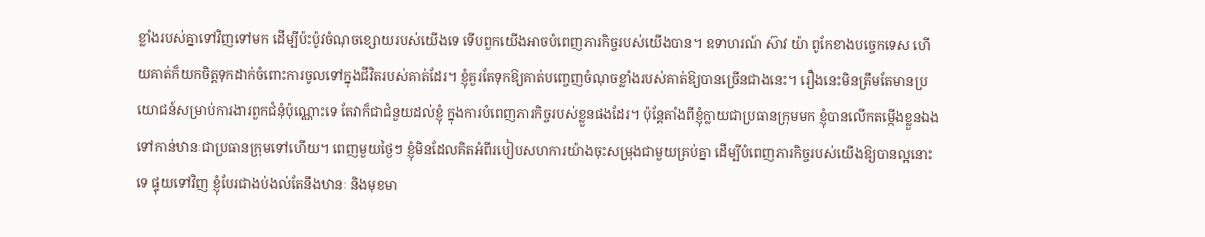ខ្លាំងរបស់គ្នាទៅវិញទៅមក ដើម្បីប៉ះប៉ូវចំណុចខ្សោយរបស់យើងទេ ទើបពួកយើងអាចបំពេញភារកិច្ចរបស់យើងបាន។ ឧទាហរណ៍ ស៊ាវ យ៉ា ពូកែខាងបច្ចេកទេស ហើយគាត់ក៏យកចិត្តទុកដាក់ចំពោះការចូលទៅក្នុងជីវិតរបស់គាត់ដែរ។ ខ្ញុំគួរតែទុកឱ្យគាត់បញ្ចេញចំណុចខ្លាំងរបស់គាត់ឱ្យបានច្រើនជាងនេះ។ រឿងនេះមិនត្រឹមតែមានប្រយោជន៍សម្រាប់ការងារពួកជំនុំប៉ុណ្ណោះទេ តែវាក៏ជាជំនួយដល់ខ្ញុំ ក្នុងការបំពេញភារកិច្ចរបស់ខ្លួនផងដែរ។ ប៉ុន្តែតាំងពីខ្ញុំក្លាយជាប្រធានក្រុមមក ខ្ញុំបានលើកតម្កើងខ្លួនឯងទៅកាន់ឋានៈជាប្រធានក្រុមទៅហើយ។ ពេញមួយថ្ងៃៗ ខ្ញុំមិនដែលគិតអំពីរបៀបសហការយ៉ាងចុះសម្រុងជាមួយគ្រប់គ្នា ដើម្បីបំពេញភារកិច្ចរបស់យើងឱ្យបានល្អនោះទេ ផ្ទុយទៅវិញ ខ្ញុំបែរជាងប់ងល់តែនឹងឋានៈ និងមុខមា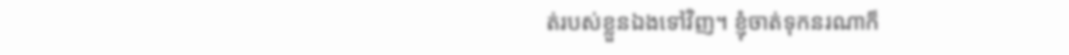ត់របស់ខ្លួនឯងទៅវិញ។ ខ្ញុំចាត់ទុកនរណាក៏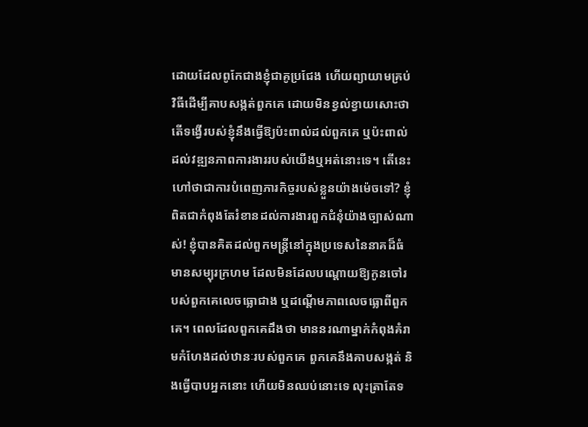ដោយដែលពូកែជាងខ្ញុំជាគូប្រជែង ហើយព្យាយាមគ្រប់វិធីដើម្បីគាបសង្កត់ពួកគេ ដោយមិនខ្វល់ខ្វាយសោះថា តើទង្វើរបស់ខ្ញុំនឹងធ្វើឱ្យប៉ះពាល់ដល់ពួកគេ ឬប៉ះពាល់ដល់វឌ្ឍនភាពការងាររបស់យើងឬអត់នោះទេ។ តើនេះហៅថាជាការបំពេញភារកិច្ចរបស់ខ្លួនយ៉ាងម៉េចទៅ? ខ្ញុំពិតជាកំពុងតែរំខានដល់ការងារពួកជំនុំយ៉ាងច្បាស់ណាស់! ខ្ញុំបានគិតដល់ពួកមន្ត្រីនៅក្នុងប្រទេសនៃនាគដ៏ធំមានសម្បុរក្រហម ដែលមិនដែលបណ្តោយឱ្យកូនចៅរបស់ពួកគេលេចធ្លោជាង ឬដណ្តើមភាពលេចធ្លោពីពួកគេ។ ពេលដែលពួកគេដឹងថា មាននរណាម្នាក់កំពុងគំរាមកំហែងដល់ឋានៈរបស់ពួកគេ ពួកគេនឹងគាបសង្កត់ និងធ្វើបាបអ្នកនោះ ហើយមិនឈប់នោះទេ លុះត្រាតែទ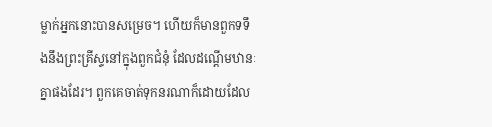ម្លាក់អ្នកនោះបានសម្រេច។ ហើយក៏មានពួកទទឹងនឹងព្រះគ្រីស្ទនៅក្នុងពួកជំនុំ ដែលដណ្តើមឋានៈគ្នាផងដែរ។ ពួកគេចាត់ទុកនរណាក៏ដោយដែល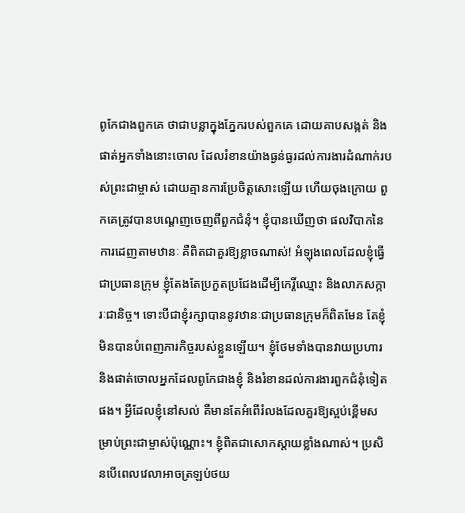ពូកែជាងពួកគេ ថាជាបន្លាក្នុងភ្នែករបស់ពួកគេ ដោយគាបសង្កត់ និងផាត់អ្នកទាំងនោះចោល ដែលរំខានយ៉ាងធ្ងន់ធ្ងរដល់ការងារដំណាក់របស់ព្រះជាម្ចាស់ ដោយគ្មានការប្រែចិត្តសោះឡើយ ហើយចុងក្រោយ ពួកគេត្រូវបានបណ្តេញចេញពីពួកជំនុំ។ ខ្ញុំបានឃើញថា ផលវិបាកនៃការដេញតាមឋានៈ គឺពិតជាគួរឱ្យខ្លាចណាស់! អំឡុងពេលដែលខ្ញុំធ្វើជាប្រធានក្រុម ខ្ញុំតែងតែប្រកួតប្រជែងដើម្បីកេរ្តិ៍ឈ្មោះ និងលាភសក្ការៈជានិច្ច។ ទោះបីជាខ្ញុំរក្សាបាននូវឋានៈជាប្រធានក្រុមក៏ពិតមែន តែខ្ញុំមិនបានបំពេញភារកិច្ចរបស់ខ្លួនឡើយ។ ខ្ញុំថែមទាំងបានវាយប្រហារ និងផាត់ចោលអ្នកដែលពូកែជាងខ្ញុំ និងរំខានដល់ការងារពួកជំនុំទៀតផង។ អ្វីដែលខ្ញុំនៅសល់ គឺមានតែអំពើរំលងដែលគួរឱ្យស្អប់ខ្ពើមសម្រាប់ព្រះជាម្ចាស់ប៉ុណ្ណោះ។ ខ្ញុំពិតជាសោកស្តាយខ្លាំងណាស់។ ប្រសិនបើពេលវេលាអាចត្រឡប់ថយ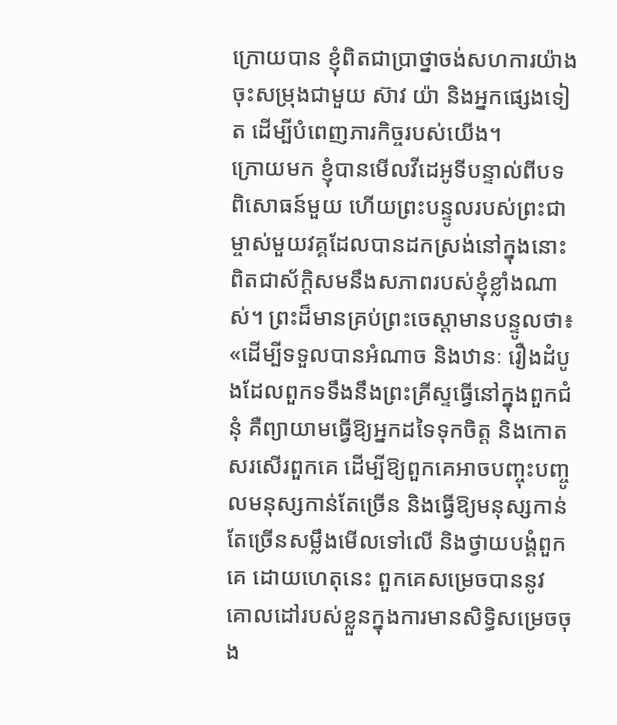ក្រោយបាន ខ្ញុំពិតជាប្រាថ្នាចង់សហការយ៉ាងចុះសម្រុងជាមួយ ស៊ាវ យ៉ា និងអ្នកផ្សេងទៀត ដើម្បីបំពេញភារកិច្ចរបស់យើង។
ក្រោយមក ខ្ញុំបានមើលវីដេអូទីបន្ទាល់ពីបទពិសោធន៍មួយ ហើយព្រះបន្ទូលរបស់ព្រះជាម្ចាស់មួយវគ្គដែលបានដកស្រង់នៅក្នុងនោះ ពិតជាស័ក្តិសមនឹងសភាពរបស់ខ្ញុំខ្លាំងណាស់។ ព្រះដ៏មានគ្រប់ព្រះចេស្ដាមានបន្ទូលថា៖ «ដើម្បីទទួលបានអំណាច និងឋានៈ រឿងដំបូងដែលពួកទទឹងនឹងព្រះគ្រីស្ទធ្វើនៅក្នុងពួកជំនុំ គឺព្យាយាមធ្វើឱ្យអ្នកដទៃទុកចិត្ត និងកោតសរសើរពួកគេ ដើម្បីឱ្យពួកគេអាចបញ្ចុះបញ្ចូលមនុស្សកាន់តែច្រើន និងធ្វើឱ្យមនុស្សកាន់តែច្រើនសម្លឹងមើលទៅលើ និងថ្វាយបង្គំពួកគេ ដោយហេតុនេះ ពួកគេសម្រេចបាននូវគោលដៅរបស់ខ្លួនក្នុងការមានសិទ្ធិសម្រេចចុង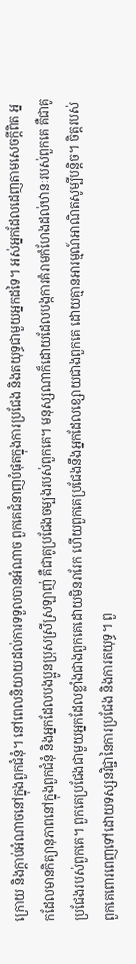ក្រោយ និងក្ដាប់អំណាចនៅក្នុងពួកជំនុំ។ នៅពេលនិយាយដល់ការទទួលបានអំណាច ពួកគេជំនាញបំផុតក្នុងការប្រជែង និងតយុទ្ធជាមួយអ្នកដទៃ។ អស់អ្នកដែលដេញតាមសេចក្ដីពិត អ្នកដែលមានកិត្យានុភាពនៅក្នុងពួកជំនុំ និងអ្នកដែលបងប្អូនប្រុសស្រីស្រឡាញ់ គឺជាគូប្រជែងចម្បងរបស់ពួកគេ។ មនុស្សណាក៏ដោយដែលបង្កការគំរាមកំហែងដល់ឋានៈរបស់ពួកគេ គឺជាគូប្រជែងរបស់ពួកគេ។ ពួកគេប្រជែងជាមួយអ្នកដែលខ្លាំងជាងពួកគេដោយមិនរារែក ហើយពួកគេប្រជែងនឹងអ្នកដែលខ្សោយជាងពួកគេ ដោយគ្មានអារម្មណ៍អាណិតសូម្បីបន្តិច។ ចិត្តរបស់ពួកគេពោរពេញទៅដោយទស្សនវិជ្ជានៃការប្រជែង និងការតយុទ្ធ។ ពួ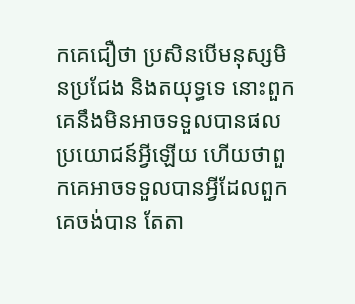កគេជឿថា ប្រសិនបើមនុស្សមិនប្រជែង និងតយុទ្ធទេ នោះពួកគេនឹងមិនអាចទទួលបានផលប្រយោជន៍អ្វីឡើយ ហើយថាពួកគេអាចទទួលបានអ្វីដែលពួកគេចង់បាន តែតា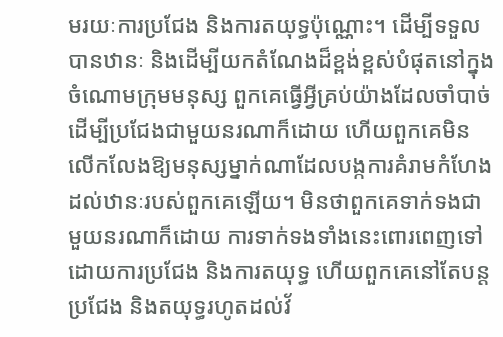មរយៈការប្រជែង និងការតយុទ្ធប៉ុណ្ណោះ។ ដើម្បីទទួលបានឋានៈ និងដើម្បីយកតំណែងដ៏ខ្ពង់ខ្ពស់បំផុតនៅក្នុងចំណោមក្រុមមនុស្ស ពួកគេធ្វើអ្វីគ្រប់យ៉ាងដែលចាំបាច់ដើម្បីប្រជែងជាមួយនរណាក៏ដោយ ហើយពួកគេមិនលើកលែងឱ្យមនុស្សម្នាក់ណាដែលបង្កការគំរាមកំហែងដល់ឋានៈរបស់ពួកគេឡើយ។ មិនថាពួកគេទាក់ទងជាមួយនរណាក៏ដោយ ការទាក់ទងទាំងនេះពោរពេញទៅដោយការប្រជែង និងការតយុទ្ធ ហើយពួកគេនៅតែបន្តប្រជែង និងតយុទ្ធរហូតដល់វ័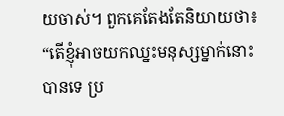យចាស់។ ពួកគេតែងតែនិយាយថា៖ “តើខ្ញុំអាចយកឈ្នះមនុស្សម្នាក់នោះបានទេ ប្រ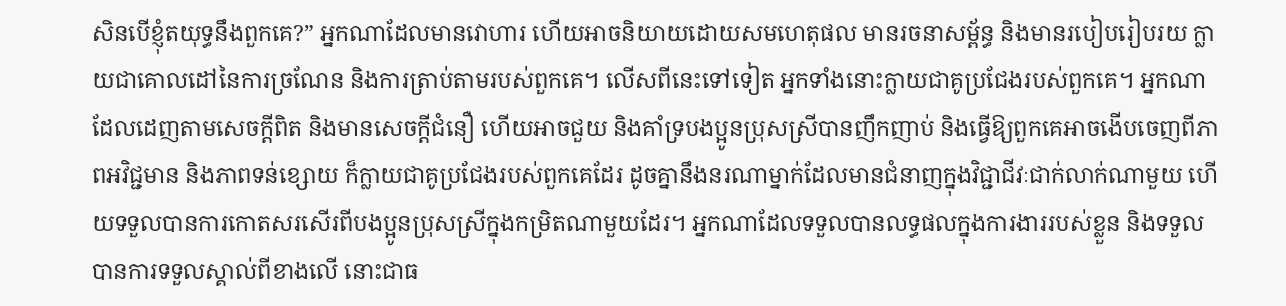សិនបើខ្ញុំតយុទ្ធនឹងពួកគេ?” អ្នកណាដែលមានវោហារ ហើយអាចនិយាយដោយសមហេតុផល មានរចនាសម្ព័ន្ធ និងមានរបៀបរៀបរយ ក្លាយជាគោលដៅនៃការច្រណែន និងការត្រាប់តាមរបស់ពួកគេ។ លើសពីនេះទៅទៀត អ្នកទាំងនោះក្លាយជាគូប្រជែងរបស់ពួកគេ។ អ្នកណាដែលដេញតាមសេចក្ដីពិត និងមានសេចក្ដីជំនឿ ហើយអាចជួយ និងគាំទ្របងប្អូនប្រុសស្រីបានញឹកញាប់ និងធ្វើឱ្យពួកគេអាចងើបចេញពីភាពអវិជ្ជមាន និងភាពទន់ខ្សោយ ក៏ក្លាយជាគូប្រជែងរបស់ពួកគេដែរ ដូចគ្នានឹងនរណាម្នាក់ដែលមានជំនាញក្នុងវិជ្ជាជីវៈជាក់លាក់ណាមួយ ហើយទទួលបានការកោតសរសើរពីបងប្អូនប្រុសស្រីក្នុងកម្រិតណាមួយដែរ។ អ្នកណាដែលទទួលបានលទ្ធផលក្នុងការងាររបស់ខ្លួន និងទទួលបានការទទួលស្គាល់ពីខាងលើ នោះជាធ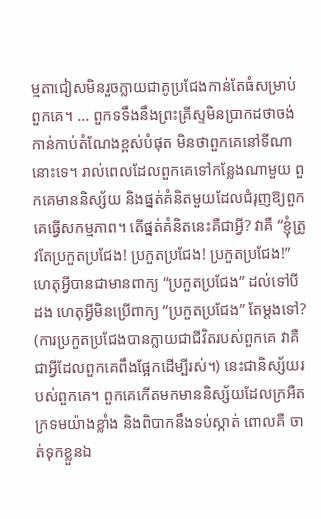ម្មតាជៀសមិនរួចក្លាយជាគូប្រជែងកាន់តែធំសម្រាប់ពួកគេ។ ... ពួកទទឹងនឹងព្រះគ្រីស្ទមិនប្រាកដថាចង់កាន់កាប់តំណែងខ្ពស់បំផុត មិនថាពួកគេនៅទីណានោះទេ។ រាល់ពេលដែលពួកគេទៅកន្លែងណាមួយ ពួកគេមាននិស្ស័យ និងផ្នត់គំនិតមួយដែលជំរុញឱ្យពួកគេធ្វើសកម្មភាព។ តើផ្នត់គំនិតនេះគឺជាអ្វី? វាគឺ “ខ្ញុំត្រូវតែប្រកួតប្រជែង! ប្រកួតប្រជែង! ប្រកួតប្រជែង!” ហេតុអ្វីបានជាមានពាក្យ “ប្រកួតប្រជែង” ដល់ទៅបីដង ហេតុអ្វីមិនប្រើពាក្យ “ប្រកួតប្រជែង” តែម្ដងទៅ? (ការប្រកួតប្រជែងបានក្លាយជាជីវិតរបស់ពួកគេ វាគឺជាអ្វីដែលពួកគេពឹងផ្អែកដើម្បីរស់។) នេះជានិស្ស័យរបស់ពួកគេ។ ពួកគេកើតមកមាននិស្ស័យដែលក្រអឺតក្រទមយ៉ាងខ្លាំង និងពិបាកនឹងទប់ស្កាត់ ពោលគឺ ចាត់ទុកខ្លួនឯ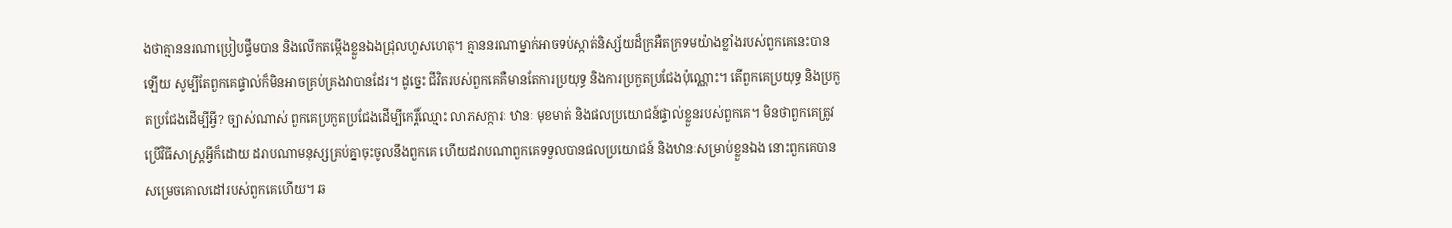ងថាគ្មាននរណាប្រៀបផ្ទឹមបាន និងលើកតម្កើងខ្លួនឯងជ្រុលហួសហេតុ។ គ្មាននរណាម្នាក់អាចទប់ស្កាត់និស្ស័យដ៏ក្រអឺតក្រទមយ៉ាងខ្លាំងរបស់ពួកគេនេះបានឡើយ សូម្បីតែពួកគេផ្ទាល់ក៏មិនអាចគ្រប់គ្រងវាបានដែរ។ ដូច្នេះ ជីវិតរបស់ពួកគេគឺមានតែការប្រយុទ្ធ និងការប្រកួតប្រជែងប៉ុណ្ណោះ។ តើពួកគេប្រយុទ្ធ និងប្រកួតប្រជែងដើម្បីអ្វី? ច្បាស់ណាស់ ពួកគេប្រកួតប្រជែងដើម្បីកេរ្តិ៍ឈ្មោះ លាភសក្ការៈ ឋានៈ មុខមាត់ និងផលប្រយោជន៍ផ្ទាល់ខ្លួនរបស់ពួកគេ។ មិនថាពួកគេត្រូវប្រើវិធីសាស្ត្រអ្វីក៏ដោយ ដរាបណាមនុស្សគ្រប់គ្នាចុះចូលនឹងពួកគេ ហើយដរាបណាពួកគេទទួលបានផលប្រយោជន៍ និងឋានៈសម្រាប់ខ្លួនឯង នោះពួកគេបានសម្រេចគោលដៅរបស់ពួកគេហើយ។ ឆ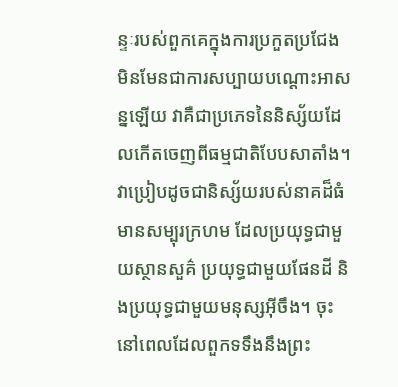ន្ទៈរបស់ពួកគេក្នុងការប្រកួតប្រជែង មិនមែនជាការសប្បាយបណ្ដោះអាសន្នឡើយ វាគឺជាប្រភេទនៃនិស្ស័យដែលកើតចេញពីធម្មជាតិបែបសាតាំង។ វាប្រៀបដូចជានិស្ស័យរបស់នាគដ៏ធំមានសម្បុរក្រហម ដែលប្រយុទ្ធជាមួយស្ថានសួគ៌ ប្រយុទ្ធជាមួយផែនដី និងប្រយុទ្ធជាមួយមនុស្សអ៊ីចឹង។ ចុះនៅពេលដែលពួកទទឹងនឹងព្រះ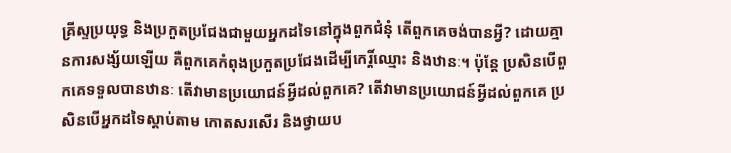គ្រីស្ទប្រយុទ្ធ និងប្រកួតប្រជែងជាមួយអ្នកដទៃនៅក្នុងពួកជំនុំ តើពួកគេចង់បានអ្វី? ដោយគ្មានការសង្ស័យឡើយ គឺពួកគេកំពុងប្រកួតប្រជែងដើម្បីកេរ្តិ៍ឈ្មោះ និងឋានៈ។ ប៉ុន្តែ ប្រសិនបើពួកគេទទួលបានឋានៈ តើវាមានប្រយោជន៍អ្វីដល់ពួកគេ? តើវាមានប្រយោជន៍អ្វីដល់ពួកគេ ប្រសិនបើអ្នកដទៃស្ដាប់តាម កោតសរសើរ និងថ្វាយប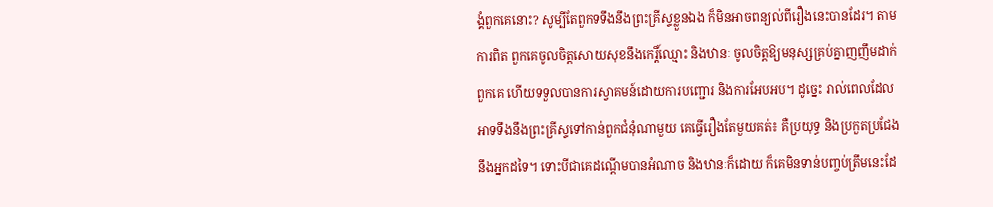ង្គំពួកគេនោះ? សូម្បីតែពួកទទឹងនឹងព្រះគ្រីស្ទខ្លួនឯង ក៏មិនអាចពន្យល់ពីរឿងនេះបានដែរ។ តាមការពិត ពួកគេចូលចិត្តសោយសុខនឹងកេរ្តិ៍ឈ្មោះ និងឋានៈ ចូលចិត្តឱ្យមនុស្សគ្រប់គ្នាញញឹមដាក់ពួកគេ ហើយទទួលបានការស្វាគមន៍ដោយការបញ្ជោរ និងការអែបអប។ ដូច្នេះ រាល់ពេលដែលអាទទឹងនឹងព្រះគ្រីស្ទទៅកាន់ពួកជំនុំណាមួយ គេធ្វើរឿងតែមួយគត់៖ គឺប្រយុទ្ធ និងប្រកួតប្រជែងនឹងអ្នកដទៃ។ ទោះបីជាគេដណ្ដើមបានអំណាច និងឋានៈក៏ដោយ ក៏គេមិនទាន់បញ្ចប់ត្រឹមនេះដែ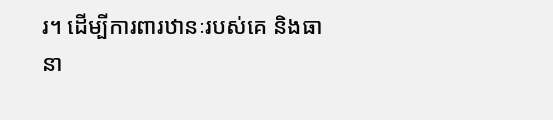រ។ ដើម្បីការពារឋានៈរបស់គេ និងធានា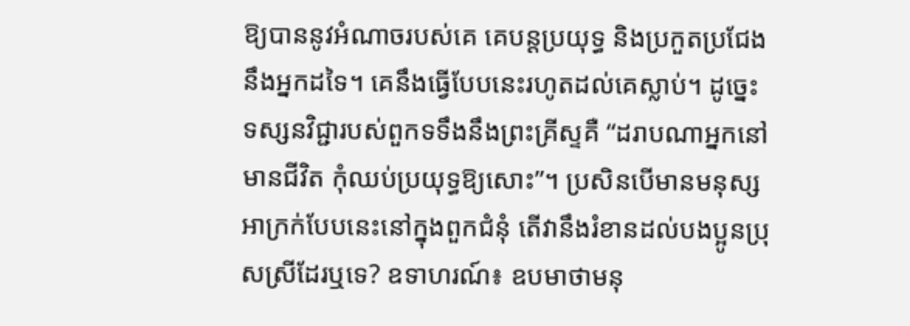ឱ្យបាននូវអំណាចរបស់គេ គេបន្តប្រយុទ្ធ និងប្រកួតប្រជែងនឹងអ្នកដទៃ។ គេនឹងធ្វើបែបនេះរហូតដល់គេស្លាប់។ ដូច្នេះ ទស្សនវិជ្ជារបស់ពួកទទឹងនឹងព្រះគ្រីស្ទគឺ “ដរាបណាអ្នកនៅមានជីវិត កុំឈប់ប្រយុទ្ធឱ្យសោះ”។ ប្រសិនបើមានមនុស្សអាក្រក់បែបនេះនៅក្នុងពួកជំនុំ តើវានឹងរំខានដល់បងប្អូនប្រុសស្រីដែរឬទេ? ឧទាហរណ៍៖ ឧបមាថាមនុ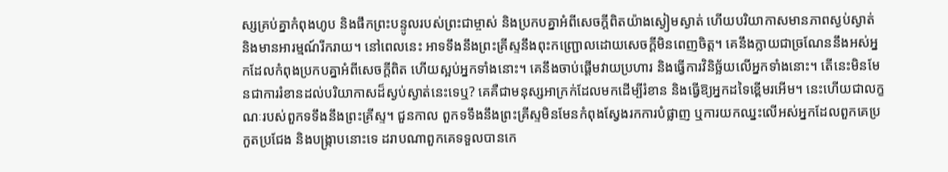ស្សគ្រប់គ្នាកំពុងហូប និងផឹកព្រះបន្ទូលរបស់ព្រះជាម្ចាស់ និងប្រកបគ្នាអំពីសេចក្ដីពិតយ៉ាងស្ងៀមស្ងាត់ ហើយបរិយាកាសមានភាពស្ងប់ស្ងាត់ និងមានអារម្មណ៍រីករាយ។ នៅពេលនេះ អាទទឹងនឹងព្រះគ្រីស្ទនឹងពុះកញ្ជ្រោលដោយសេចក្ដីមិនពេញចិត្ត។ គេនឹងក្លាយជាច្រណែននឹងអស់អ្នកដែលកំពុងប្រកបគ្នាអំពីសេចក្ដីពិត ហើយស្អប់អ្នកទាំងនោះ។ គេនឹងចាប់ផ្ដើមវាយប្រហារ និងធ្វើការវិនិច្ឆ័យលើអ្នកទាំងនោះ។ តើនេះមិនមែនជាការរំខានដល់បរិយាកាសដ៏ស្ងប់ស្ងាត់នេះទេឬ? គេគឺជាមនុស្សអាក្រក់ដែលមកដើម្បីរំខាន និងធ្វើឱ្យអ្នកដទៃខ្ពើមរអើម។ នេះហើយជាលក្ខណៈរបស់ពួកទទឹងនឹងព្រះគ្រីស្ទ។ ជួនកាល ពួកទទឹងនឹងព្រះគ្រីស្ទមិនមែនកំពុងស្វែងរកការបំផ្លាញ ឬការយកឈ្នះលើអស់អ្នកដែលពួកគេប្រកួតប្រជែង និងបង្ក្រាបនោះទេ ដរាបណាពួកគេទទួលបានកេ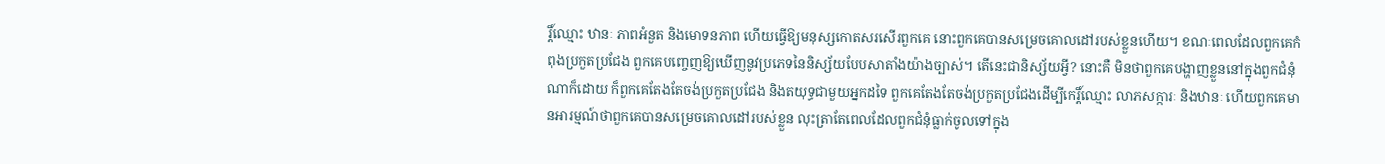រ្តិ៍ឈ្មោះ ឋានៈ ភាពអំនួត និងមោទនភាព ហើយធ្វើឱ្យមនុស្សកោតសរសើរពួកគេ នោះពួកគេបានសម្រេចគោលដៅរបស់ខ្លួនហើយ។ ខណៈពេលដែលពួកគេកំពុងប្រកួតប្រជែង ពួកគេបញ្ចេញឱ្យឃើញនូវប្រភេទនៃនិស្ស័យបែបសាតាំងយ៉ាងច្បាស់។ តើនេះជានិស្ស័យអ្វី? នោះគឺ មិនថាពួកគេបង្ហាញខ្លួននៅក្នុងពួកជំនុំណាក៏ដោយ ក៏ពួកគេតែងតែចង់ប្រកួតប្រជែង និងតយុទ្ធជាមួយអ្នកដទៃ ពួកគេតែងតែចង់ប្រកួតប្រជែងដើម្បីកេរ្តិ៍ឈ្មោះ លាភសក្ការៈ និងឋានៈ ហើយពួកគេមានអារម្មណ៍ថាពួកគេបានសម្រេចគោលដៅរបស់ខ្លួន លុះត្រាតែពេលដែលពួកជំនុំធ្លាក់ចូលទៅក្នុង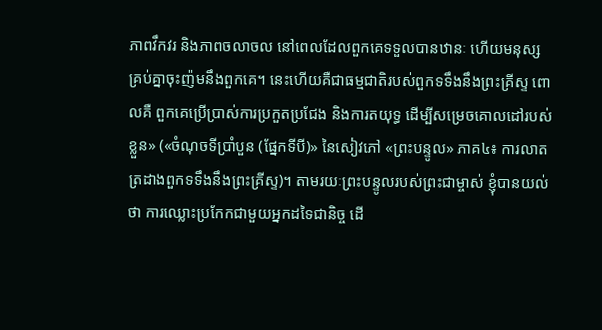ភាពវឹកវរ និងភាពចលាចល នៅពេលដែលពួកគេទទួលបានឋានៈ ហើយមនុស្សគ្រប់គ្នាចុះញ៉មនឹងពួកគេ។ នេះហើយគឺជាធម្មជាតិរបស់ពួកទទឹងនឹងព្រះគ្រីស្ទ ពោលគឺ ពួកគេប្រើប្រាស់ការប្រកួតប្រជែង និងការតយុទ្ធ ដើម្បីសម្រេចគោលដៅរបស់ខ្លួន» («ចំណុចទីប្រាំបួន (ផ្នែកទីបី)» នៃសៀវភៅ «ព្រះបន្ទូល» ភាគ៤៖ ការលាតត្រដាងពួកទទឹងនឹងព្រះគ្រីស្ទ)។ តាមរយៈព្រះបន្ទូលរបស់ព្រះជាម្ចាស់ ខ្ញុំបានយល់ថា ការឈ្លោះប្រកែកជាមួយអ្នកដទៃជានិច្ច ដើ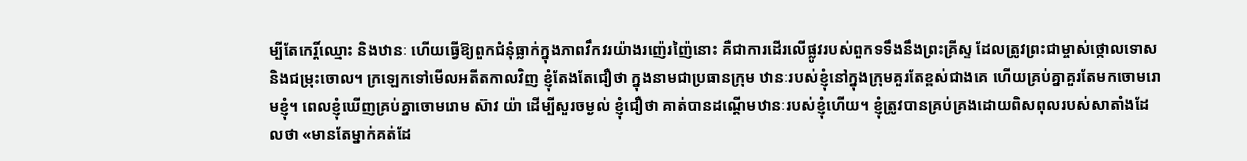ម្បីតែកេរ្តិ៍ឈ្មោះ និងឋានៈ ហើយធ្វើឱ្យពួកជំនុំធ្លាក់ក្នុងភាពវឹកវរយ៉ាងរញ៉េរញ៉ៃនោះ គឺជាការដើរលើផ្លូវរបស់ពួកទទឹងនឹងព្រះគ្រីស្ទ ដែលត្រូវព្រះជាម្ចាស់ថ្កោលទោស និងជម្រុះចោល។ ក្រឡេកទៅមើលអតីតកាលវិញ ខ្ញុំតែងតែជឿថា ក្នុងនាមជាប្រធានក្រុម ឋានៈរបស់ខ្ញុំនៅក្នុងក្រុមគួរតែខ្ពស់ជាងគេ ហើយគ្រប់គ្នាគួរតែមកចោមរោមខ្ញុំ។ ពេលខ្ញុំឃើញគ្រប់គ្នាចោមរោម ស៊ាវ យ៉ា ដើម្បីសួរចម្ងល់ ខ្ញុំជឿថា គាត់បានដណ្តើមឋានៈរបស់ខ្ញុំហើយ។ ខ្ញុំត្រូវបានគ្រប់គ្រងដោយពិសពុលរបស់សាតាំងដែលថា «មានតែម្នាក់គត់ដែ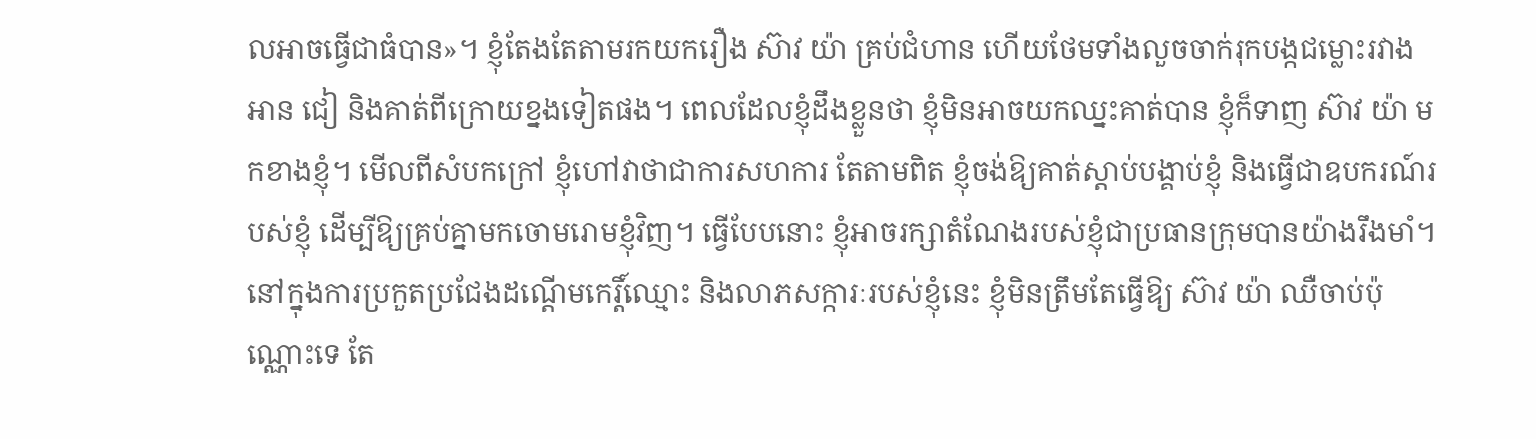លអាចធ្វើជាធំបាន»។ ខ្ញុំតែងតែតាមរកយករឿង ស៊ាវ យ៉ា គ្រប់ជំហាន ហើយថែមទាំងលួចចាក់រុកបង្កជម្លោះរវាង អាន ជៀ និងគាត់ពីក្រោយខ្នងទៀតផង។ ពេលដែលខ្ញុំដឹងខ្លួនថា ខ្ញុំមិនអាចយកឈ្នះគាត់បាន ខ្ញុំក៏ទាញ ស៊ាវ យ៉ា មកខាងខ្ញុំ។ មើលពីសំបកក្រៅ ខ្ញុំហៅវាថាជាការសហការ តែតាមពិត ខ្ញុំចង់ឱ្យគាត់ស្តាប់បង្គាប់ខ្ញុំ និងធ្វើជាឧបករណ៍របស់ខ្ញុំ ដើម្បីឱ្យគ្រប់គ្នាមកចោមរោមខ្ញុំវិញ។ ធ្វើបែបនោះ ខ្ញុំអាចរក្សាតំណែងរបស់ខ្ញុំជាប្រធានក្រុមបានយ៉ាងរឹងមាំ។ នៅក្នុងការប្រកួតប្រជែងដណ្តើមកេរ្តិ៍ឈ្មោះ និងលាភសក្ការៈរបស់ខ្ញុំនេះ ខ្ញុំមិនត្រឹមតែធ្វើឱ្យ ស៊ាវ យ៉ា ឈឺចាប់ប៉ុណ្ណោះទេ តែ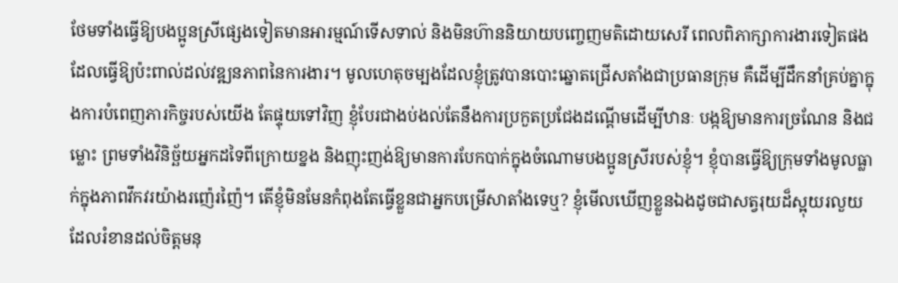ថែមទាំងធ្វើឱ្យបងប្អូនស្រីផ្សេងទៀតមានអារម្មណ៍ទើសទាល់ និងមិនហ៊ាននិយាយបញ្ចេញមតិដោយសេរី ពេលពិភាក្សាការងារទៀតផង ដែលធ្វើឱ្យប៉ះពាល់ដល់វឌ្ឍនភាពនៃការងារ។ មូលហេតុចម្បងដែលខ្ញុំត្រូវបានបោះឆ្នោតជ្រើសតាំងជាប្រធានក្រុម គឺដើម្បីដឹកនាំគ្រប់គ្នាក្នុងការបំពេញភារកិច្ចរបស់យើង តែផ្ទុយទៅវិញ ខ្ញុំបែរជាងប់ងល់តែនឹងការប្រកួតប្រជែងដណ្តើមដើម្បីឋានៈ បង្កឱ្យមានការច្រណែន និងជម្លោះ ព្រមទាំងវិនិច្ឆ័យអ្នកដទៃពីក្រោយខ្នង និងញុះញង់ឱ្យមានការបែកបាក់ក្នុងចំណោមបងប្អូនស្រីរបស់ខ្ញុំ។ ខ្ញុំបានធ្វើឱ្យក្រុមទាំងមូលធ្លាក់ក្នុងភាពវឹកវរយ៉ាងរញ៉េរញ៉ៃ។ តើខ្ញុំមិនមែនកំពុងតែធ្វើខ្លួនជាអ្នកបម្រើសាតាំងទេឬ? ខ្ញុំមើលឃើញខ្លួនឯងដូចជាសត្វរុយដ៏ស្អុយរលួយ ដែលរំខានដល់ចិត្តមនុ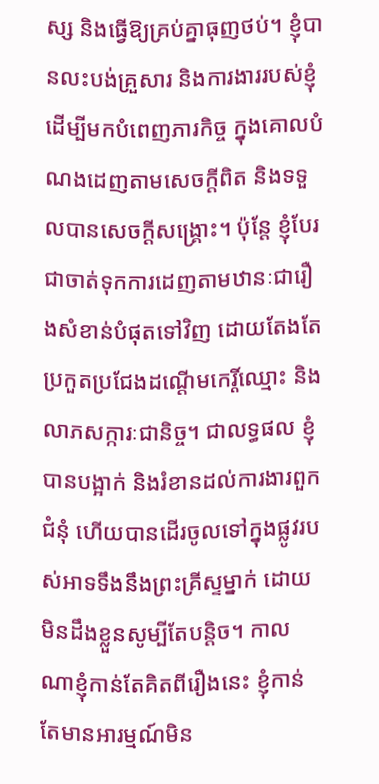ស្ស និងធ្វើឱ្យគ្រប់គ្នាធុញថប់។ ខ្ញុំបានលះបង់គ្រួសារ និងការងាររបស់ខ្ញុំ ដើម្បីមកបំពេញភារកិច្ច ក្នុងគោលបំណងដេញតាមសេចក្តីពិត និងទទួលបានសេចក្ដីសង្រ្គោះ។ ប៉ុន្តែ ខ្ញុំបែរជាចាត់ទុកការដេញតាមឋានៈជារឿងសំខាន់បំផុតទៅវិញ ដោយតែងតែប្រកួតប្រជែងដណ្តើមកេរ្តិ៍ឈ្មោះ និងលាភសក្ការៈជានិច្ច។ ជាលទ្ធផល ខ្ញុំបានបង្អាក់ និងរំខានដល់ការងារពួកជំនុំ ហើយបានដើរចូលទៅក្នុងផ្លូវរបស់អាទទឹងនឹងព្រះគ្រីស្ទម្នាក់ ដោយមិនដឹងខ្លួនសូម្បីតែបន្តិច។ កាលណាខ្ញុំកាន់តែគិតពីរឿងនេះ ខ្ញុំកាន់តែមានអារម្មណ៍មិន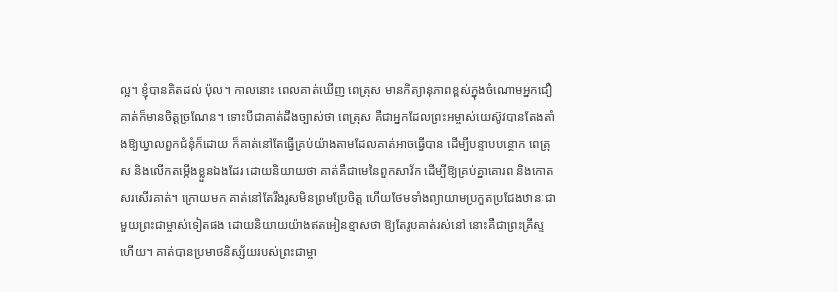ល្អ។ ខ្ញុំបានគិតដល់ ប៉ុល។ កាលនោះ ពេលគាត់ឃើញ ពេត្រុស មានកិត្យានុភាពខ្ពស់ក្នុងចំណោមអ្នកជឿ គាត់ក៏មានចិត្តច្រណែន។ ទោះបីជាគាត់ដឹងច្បាស់ថា ពេត្រុស គឺជាអ្នកដែលព្រះអម្ចាស់យេស៊ូវបានតែងតាំងឱ្យឃ្វាលពួកជំនុំក៏ដោយ ក៏គាត់នៅតែធ្វើគ្រប់យ៉ាងតាមដែលគាត់អាចធ្វើបាន ដើម្បីបន្ទាបបន្ថោក ពេត្រុស និងលើកតម្កើងខ្លួនឯងដែរ ដោយនិយាយថា គាត់គឺជាមេនៃពួកសាវ័ក ដើម្បីឱ្យគ្រប់គ្នាគោរព និងកោតសរសើរគាត់។ ក្រោយមក គាត់នៅតែរឹងរូសមិនព្រមប្រែចិត្ត ហើយថែមទាំងព្យាយាមប្រកួតប្រជែងឋានៈជាមួយព្រះជាម្ចាស់ទៀតផង ដោយនិយាយយ៉ាងឥតអៀនខ្មាសថា ឱ្យតែរូបគាត់រស់នៅ នោះគឺជាព្រះគ្រីស្ទហើយ។ គាត់បានប្រមាថនិស្ស័យរបស់ព្រះជាម្ចា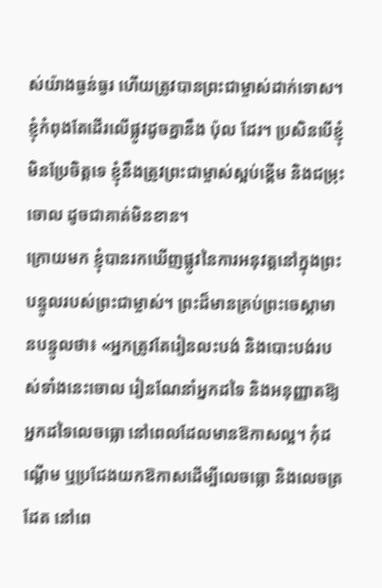ស់យ៉ាងធ្ងន់ធ្ងរ ហើយត្រូវបានព្រះជាម្ចាស់ដាក់ទោស។ ខ្ញុំកំពុងតែដើរលើផ្លូវដូចគ្នានឹង ប៉ុល ដែរ។ ប្រសិនបើខ្ញុំមិនប្រែចិត្តទេ ខ្ញុំនឹងត្រូវព្រះជាម្ចាស់ស្អប់ខ្ពើម និងជម្រុះចោល ដូចជាគាត់មិនខាន។
ក្រោយមក ខ្ញុំបានរកឃើញផ្លូវនៃការអនុវត្តនៅក្នុងព្រះបន្ទូលរបស់ព្រះជាម្ចាស់។ ព្រះដ៏មានគ្រប់ព្រះចេស្ដាមានបន្ទូលថា៖ «អ្នកត្រូវតែរៀនលះបង់ និងបោះបង់របស់ទាំងនេះចោល រៀនណែនាំអ្នកដទៃ និងអនុញ្ញាតឱ្យអ្នកដទៃលេចធ្លោ នៅពេលដែលមានឱកាសល្អ។ កុំដណ្ដើម ឬប្រជែងយកឱកាសដើម្បីលេចធ្លោ និងលេចត្រដែត នៅពេ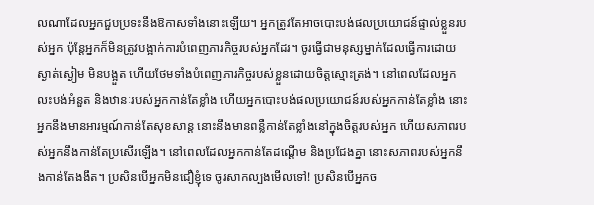លណាដែលអ្នកជួបប្រទះនឹងឱកាសទាំងនោះឡើយ។ អ្នកត្រូវតែអាចបោះបង់ផលប្រយោជន៍ផ្ទាល់ខ្លួនរបស់អ្នក ប៉ុន្តែអ្នកក៏មិនត្រូវបង្អាក់ការបំពេញភារកិច្ចរបស់អ្នកដែរ។ ចូរធ្វើជាមនុស្សម្នាក់ដែលធ្វើការដោយស្ងាត់ស្ងៀម មិនបង្អួត ហើយថែមទាំងបំពេញភារកិច្ចរបស់ខ្លួនដោយចិត្តស្មោះត្រង់។ នៅពេលដែលអ្នកលះបង់អំនួត និងឋានៈរបស់អ្នកកាន់តែខ្លាំង ហើយអ្នកបោះបង់ផលប្រយោជន៍របស់អ្នកកាន់តែខ្លាំង នោះអ្នកនឹងមានអារម្មណ៍កាន់តែសុខសាន្ត នោះនឹងមានពន្លឺកាន់តែខ្លាំងនៅក្នុងចិត្តរបស់អ្នក ហើយសភាពរបស់អ្នកនឹងកាន់តែប្រសើរឡើង។ នៅពេលដែលអ្នកកាន់តែដណ្ដើម និងប្រជែងគ្នា នោះសភាពរបស់អ្នកនឹងកាន់តែងងឹត។ ប្រសិនបើអ្នកមិនជឿខ្ញុំទេ ចូរសាកល្បងមើលទៅ! ប្រសិនបើអ្នកច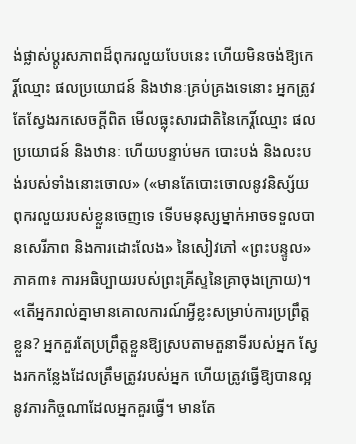ង់ផ្លាស់ប្ដូរសភាពដ៏ពុករលួយបែបនេះ ហើយមិនចង់ឱ្យកេរ្តិ៍ឈ្មោះ ផលប្រយោជន៍ និងឋានៈគ្រប់គ្រងទេនោះ អ្នកត្រូវតែស្វែងរកសេចក្ដីពិត មើលធ្លុះសារជាតិនៃកេរ្តិ៍ឈ្មោះ ផលប្រយោជន៍ និងឋានៈ ហើយបន្ទាប់មក បោះបង់ និងលះបង់របស់ទាំងនោះចោល» («មានតែបោះចោលនូវនិស្ស័យពុករលួយរបស់ខ្លួនចេញទេ ទើបមនុស្សម្នាក់អាចទទួលបានសេរីភាព និងការដោះលែង» នៃសៀវភៅ «ព្រះបន្ទូល» ភាគ៣៖ ការអធិប្បាយរបស់ព្រះគ្រីស្ទនៃគ្រាចុងក្រោយ)។ «តើអ្នករាល់គ្នាមានគោលការណ៍អ្វីខ្លះសម្រាប់ការប្រព្រឹត្តខ្លួន? អ្នកគួរតែប្រព្រឹត្តខ្លួនឱ្យស្របតាមតួនាទីរបស់អ្នក ស្វែងរកកន្លែងដែលត្រឹមត្រូវរបស់អ្នក ហើយត្រូវធ្វើឱ្យបានល្អនូវភារកិច្ចណាដែលអ្នកគួរធ្វើ។ មានតែ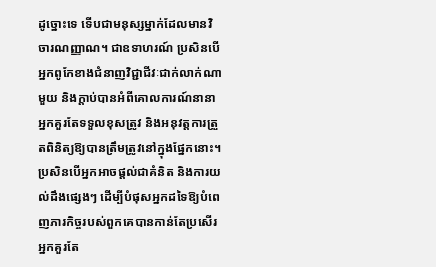ដូច្នោះទេ ទើបជាមនុស្សម្នាក់ដែលមានវិចារណញ្ញាណ។ ជាឧទាហរណ៍ ប្រសិនបើអ្នកពូកែខាងជំនាញវិជ្ជាជីវៈជាក់លាក់ណាមួយ និងក្ដាប់បានអំពីគោលការណ៍នានា អ្នកគួរតែទទួលខុសត្រូវ និងអនុវត្តការត្រួតពិនិត្យឱ្យបានត្រឹមត្រូវនៅក្នុងផ្នែកនោះ។ ប្រសិនបើអ្នកអាចផ្ដល់ជាគំនិត និងការយល់ដឹងផ្សេងៗ ដើម្បីបំផុសអ្នកដទៃឱ្យបំពេញភារកិច្ចរបស់ពួកគេបានកាន់តែប្រសើរ អ្នកគួរតែ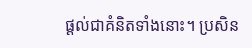ផ្ដល់ជាគំនិតទាំងនោះ។ ប្រសិន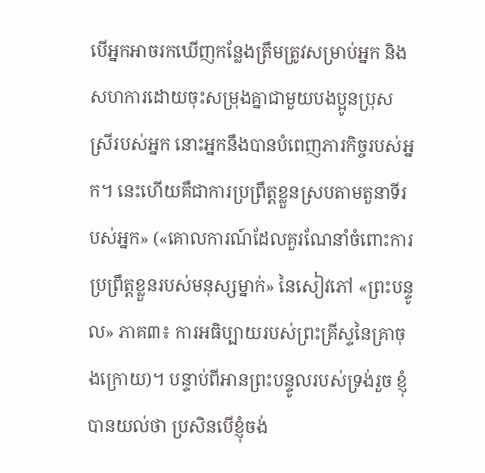បើអ្នកអាចរកឃើញកន្លែងត្រឹមត្រូវសម្រាប់អ្នក និងសហការដោយចុះសម្រុងគ្នាជាមួយបងប្អូនប្រុសស្រីរបស់អ្នក នោះអ្នកនឹងបានបំពេញភារកិច្ចរបស់អ្នក។ នេះហើយគឺជាការប្រព្រឹត្តខ្លួនស្របតាមតួនាទីរបស់អ្នក» («គោលការណ៍ដែលគួរណែនាំចំពោះការប្រព្រឹត្តខ្លួនរបស់មនុស្សម្នាក់» នៃសៀវភៅ «ព្រះបន្ទូល» ភាគ៣៖ ការអធិប្បាយរបស់ព្រះគ្រីស្ទនៃគ្រាចុងក្រោយ)។ បន្ទាប់ពីអានព្រះបន្ទូលរបស់ទ្រង់រួច ខ្ញុំបានយល់ថា ប្រសិនបើខ្ញុំចង់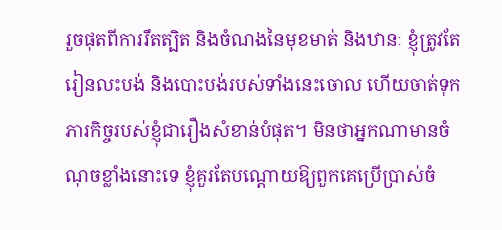រួចផុតពីការរឹតត្បិត និងចំណងនៃមុខមាត់ និងឋានៈ ខ្ញុំត្រូវតែរៀនលះបង់ និងបោះបង់របស់ទាំងនេះចោល ហើយចាត់ទុកភារកិច្ចរបស់ខ្ញុំជារឿងសំខាន់បំផុត។ មិនថាអ្នកណាមានចំណុចខ្លាំងនោះទេ ខ្ញុំគួរតែបណ្តោយឱ្យពួកគេប្រើប្រាស់ចំ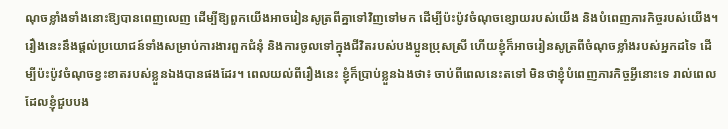ណុចខ្លាំងទាំងនោះឱ្យបានពេញលេញ ដើម្បីឱ្យពួកយើងអាចរៀនសូត្រពីគ្នាទៅវិញទៅមក ដើម្បីប៉ះប៉ូវចំណុចខ្សោយរបស់យើង និងបំពេញភារកិច្ចរបស់យើង។ រឿងនេះនឹងផ្តល់ប្រយោជន៍ទាំងសម្រាប់ការងារពួកជំនុំ និងការចូលទៅក្នុងជីវិតរបស់បងប្អូនប្រុសស្រី ហើយខ្ញុំក៏អាចរៀនសូត្រពីចំណុចខ្លាំងរបស់អ្នកដទៃ ដើម្បីប៉ះប៉ូវចំណុចខ្វះខាតរបស់ខ្លួនឯងបានផងដែរ។ ពេលយល់ពីរឿងនេះ ខ្ញុំក៏ប្រាប់ខ្លួនឯងថា៖ ចាប់ពីពេលនេះតទៅ មិនថាខ្ញុំបំពេញភារកិច្ចអ្វីនោះទេ រាល់ពេលដែលខ្ញុំជួបបង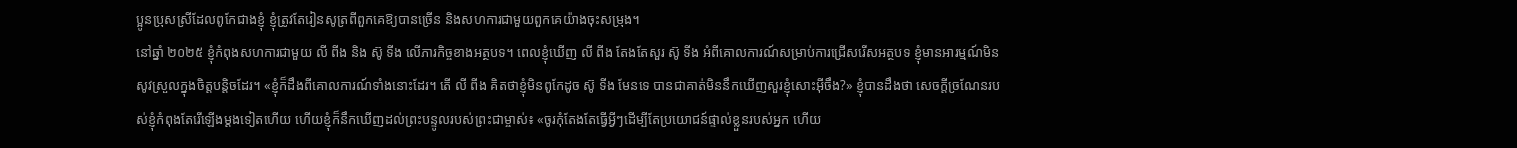ប្អូនប្រុសស្រីដែលពូកែជាងខ្ញុំ ខ្ញុំត្រូវតែរៀនសូត្រពីពួកគេឱ្យបានច្រើន និងសហការជាមួយពួកគេយ៉ាងចុះសម្រុង។
នៅឆ្នាំ ២០២៥ ខ្ញុំកំពុងសហការជាមួយ លី ពីង និង ស៊ូ ទីង លើភារកិច្ចខាងអត្ថបទ។ ពេលខ្ញុំឃើញ លី ពីង តែងតែសួរ ស៊ូ ទីង អំពីគោលការណ៍សម្រាប់ការជ្រើសរើសអត្ថបទ ខ្ញុំមានអារម្មណ៍មិនសូវស្រួលក្នុងចិត្តបន្តិចដែរ។ «ខ្ញុំក៏ដឹងពីគោលការណ៍ទាំងនោះដែរ។ តើ លី ពីង គិតថាខ្ញុំមិនពូកែដូច ស៊ូ ទីង មែនទេ បានជាគាត់មិននឹកឃើញសួរខ្ញុំសោះអ៊ីចឹង?» ខ្ញុំបានដឹងថា សេចក្តីច្រណែនរបស់ខ្ញុំកំពុងតែរើឡើងម្តងទៀតហើយ ហើយខ្ញុំក៏នឹកឃើញដល់ព្រះបន្ទូលរបស់ព្រះជាម្ចាស់៖ «ចូរកុំតែងតែធ្វើអ្វីៗដើម្បីតែប្រយោជន៍ផ្ទាល់ខ្លួនរបស់អ្នក ហើយ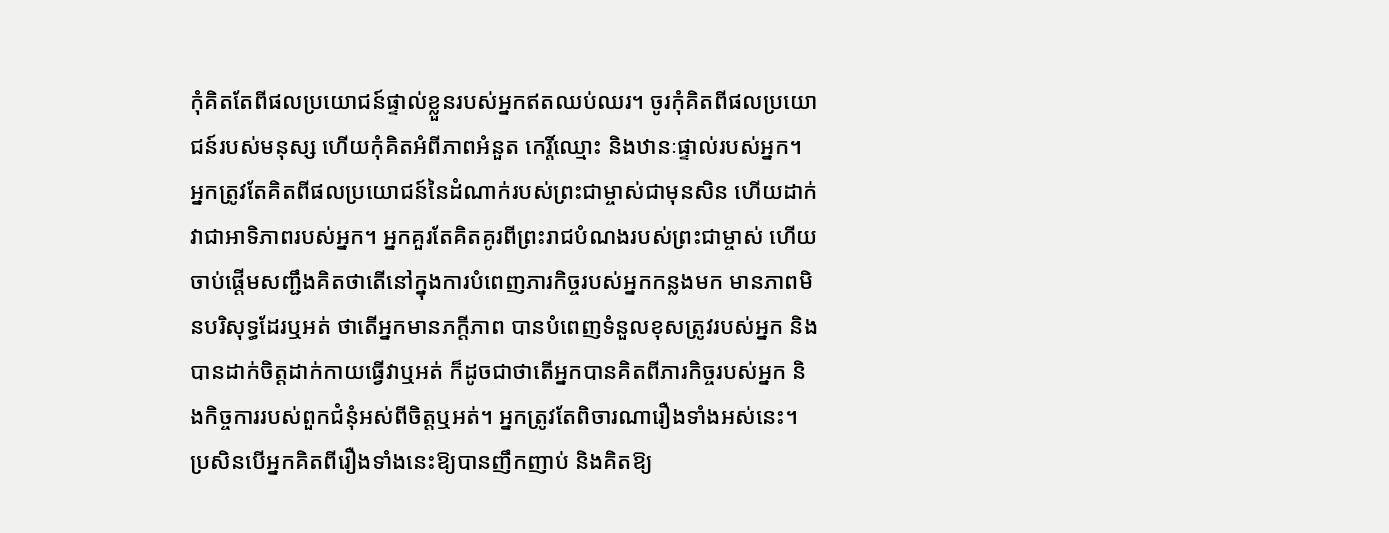កុំគិតតែពីផលប្រយោជន៍ផ្ទាល់ខ្លួនរបស់អ្នកឥតឈប់ឈរ។ ចូរកុំគិតពីផលប្រយោជន៍របស់មនុស្ស ហើយកុំគិតអំពីភាពអំនួត កេរ្តិ៍ឈ្មោះ និងឋានៈផ្ទាល់របស់អ្នក។ អ្នកត្រូវតែគិតពីផលប្រយោជន៍នៃដំណាក់របស់ព្រះជាម្ចាស់ជាមុនសិន ហើយដាក់វាជាអាទិភាពរបស់អ្នក។ អ្នកគួរតែគិតគូរពីព្រះរាជបំណងរបស់ព្រះជាម្ចាស់ ហើយចាប់ផ្ដើមសញ្ជឹងគិតថាតើនៅក្នុងការបំពេញភារកិច្ចរបស់អ្នកកន្លងមក មានភាពមិនបរិសុទ្ធដែរឬអត់ ថាតើអ្នកមានភក្តីភាព បានបំពេញទំនួលខុសត្រូវរបស់អ្នក និងបានដាក់ចិត្តដាក់កាយធ្វើវាឬអត់ ក៏ដូចជាថាតើអ្នកបានគិតពីភារកិច្ចរបស់អ្នក និងកិច្ចការរបស់ពួកជំនុំអស់ពីចិត្តឬអត់។ អ្នកត្រូវតែពិចារណារឿងទាំងអស់នេះ។ ប្រសិនបើអ្នកគិតពីរឿងទាំងនេះឱ្យបានញឹកញាប់ និងគិតឱ្យ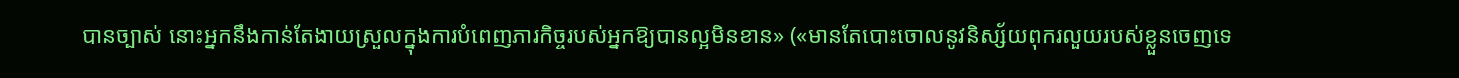បានច្បាស់ នោះអ្នកនឹងកាន់តែងាយស្រួលក្នុងការបំពេញភារកិច្ចរបស់អ្នកឱ្យបានល្អមិនខាន» («មានតែបោះចោលនូវនិស្ស័យពុករលួយរបស់ខ្លួនចេញទេ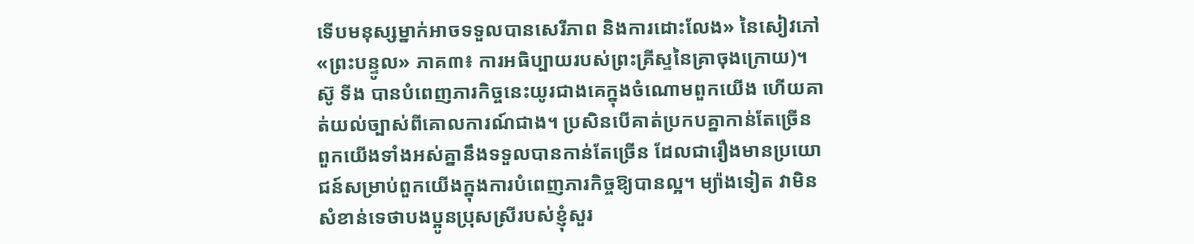ទើបមនុស្សម្នាក់អាចទទួលបានសេរីភាព និងការដោះលែង» នៃសៀវភៅ «ព្រះបន្ទូល» ភាគ៣៖ ការអធិប្បាយរបស់ព្រះគ្រីស្ទនៃគ្រាចុងក្រោយ)។ ស៊ូ ទីង បានបំពេញភារកិច្ចនេះយូរជាងគេក្នុងចំណោមពួកយើង ហើយគាត់យល់ច្បាស់ពីគោលការណ៍ជាង។ ប្រសិនបើគាត់ប្រកបគ្នាកាន់តែច្រើន ពួកយើងទាំងអស់គ្នានឹងទទួលបានកាន់តែច្រើន ដែលជារឿងមានប្រយោជន៍សម្រាប់ពួកយើងក្នុងការបំពេញភារកិច្ចឱ្យបានល្អ។ ម្យ៉ាងទៀត វាមិនសំខាន់ទេថាបងប្អូនប្រុសស្រីរបស់ខ្ញុំសួរ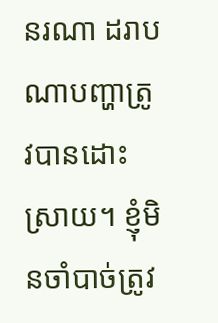នរណា ដរាបណាបញ្ហាត្រូវបានដោះស្រាយ។ ខ្ញុំមិនចាំបាច់ត្រូវ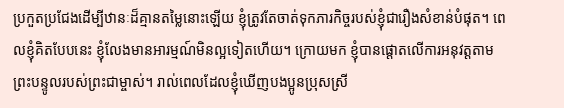ប្រកួតប្រជែងដើម្បីឋានៈដ៏គ្មានតម្លៃនោះឡើយ ខ្ញុំត្រូវតែចាត់ទុកភារកិច្ចរបស់ខ្ញុំជារឿងសំខាន់បំផុត។ ពេលខ្ញុំគិតបែបនេះ ខ្ញុំលែងមានអារម្មណ៍មិនល្អទៀតហើយ។ ក្រោយមក ខ្ញុំបានផ្តោតលើការអនុវត្តតាមព្រះបន្ទូលរបស់ព្រះជាម្ចាស់។ រាល់ពេលដែលខ្ញុំឃើញបងប្អូនប្រុសស្រី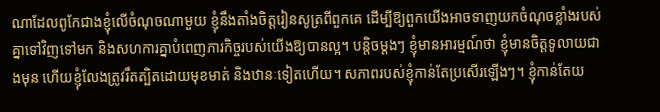ណាដែលពូកែជាងខ្ញុំលើចំណុចណាមួយ ខ្ញុំនឹងតាំងចិត្តរៀនសូត្រពីពួកគេ ដើម្បីឱ្យពួកយើងអាចទាញយកចំណុចខ្លាំងរបស់គ្នាទៅវិញទៅមក និងសហការគ្នាបំពេញភារកិច្ចរបស់យើងឱ្យបានល្អ។ បន្តិចម្តងៗ ខ្ញុំមានអារម្មណ៍ថា ខ្ញុំមានចិត្តទូលាយជាងមុន ហើយខ្ញុំលែងត្រូវរឹតត្បិតដោយមុខមាត់ និងឋានៈទៀតហើយ។ សភាពរបស់ខ្ញុំកាន់តែប្រសើរឡើងៗ។ ខ្ញុំកាន់តែយ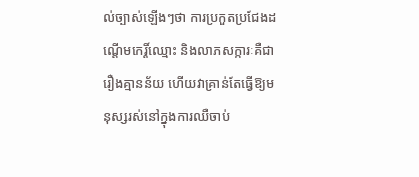ល់ច្បាស់ឡើងៗថា ការប្រកួតប្រជែងដណ្តើមកេរ្តិ៍ឈ្មោះ និងលាភសក្ការៈគឺជារឿងគ្មានន័យ ហើយវាគ្រាន់តែធ្វើឱ្យមនុស្សរស់នៅក្នុងការឈឺចាប់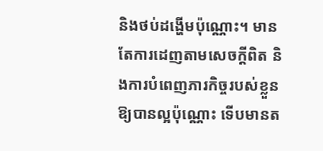និងថប់ដង្ហើមប៉ុណ្ណោះ។ មានតែការដេញតាមសេចក្តីពិត និងការបំពេញភារកិច្ចរបស់ខ្លួនឱ្យបានល្អប៉ុណ្ណោះ ទើបមានត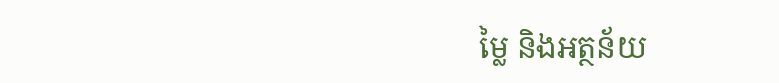ម្លៃ និងអត្ថន័យ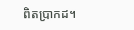ពិតប្រាកដ។